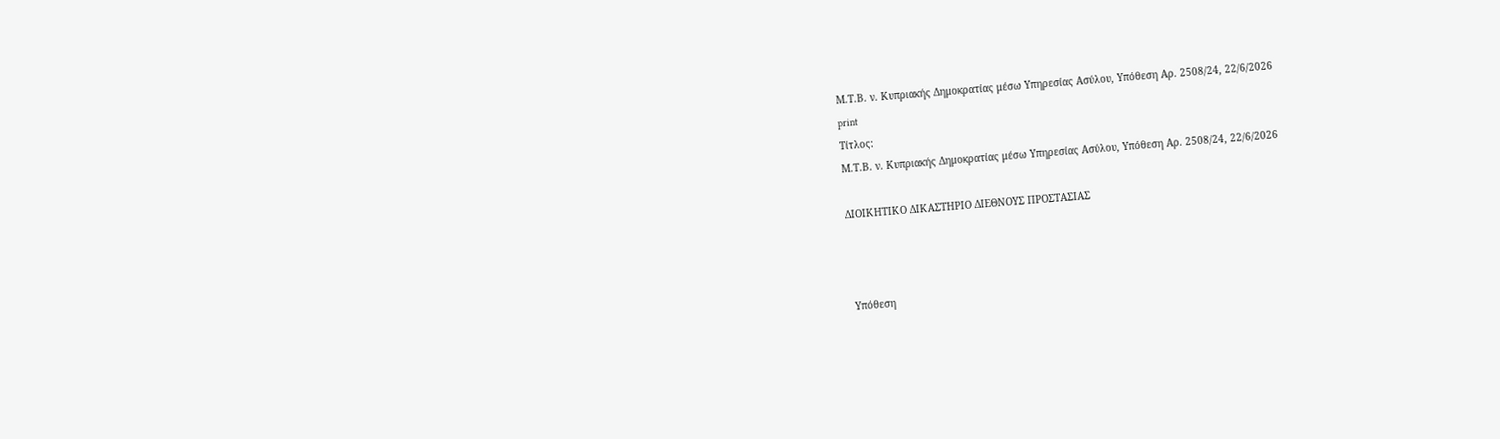Μ.Τ.Β. ν. Κυπριακής Δημοκρατίας μέσω Υπηρεσίας Ασύλου, Υπόθεση Αρ. 2508/24, 22/6/2026
print
Τίτλος:
Μ.Τ.Β. ν. Κυπριακής Δημοκρατίας μέσω Υπηρεσίας Ασύλου, Υπόθεση Αρ. 2508/24, 22/6/2026

ΔΙΟΙΚΗΤΙΚΟ ΔΙΚΑΣΤΗΡΙΟ ΔΙΕΘΝΟΥΣ ΠΡΟΣΤΑΣΙΑΣ



 Υπόθεση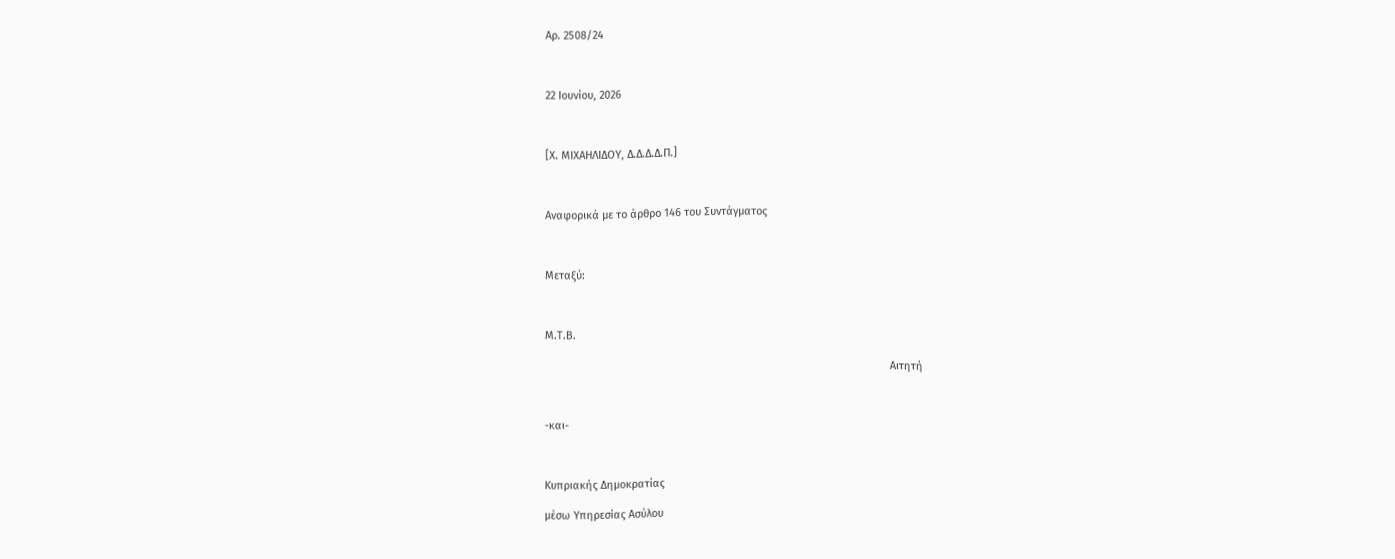Αρ. 2508/24



22 Ιουνίου, 2026



[X. ΜΙΧΑΗΛΙΔΟΥ, Δ.Δ.Δ.Δ.Π.]



Αναφορικά με το άρθρο 146 του Συντάγματος



Μεταξύ:



Μ.Τ.Β.

                                                                                                                   Αιτητή



-και-



Κυπριακής Δημοκρατίας

μέσω Υπηρεσίας Ασύλου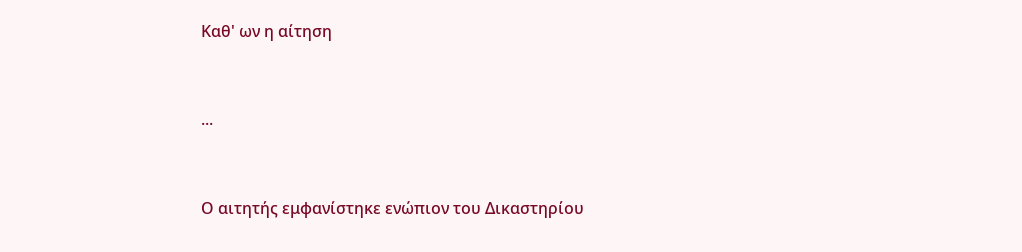Καθ' ων η αίτηση



...



Ο αιτητής εμφανίστηκε ενώπιον του Δικαστηρίου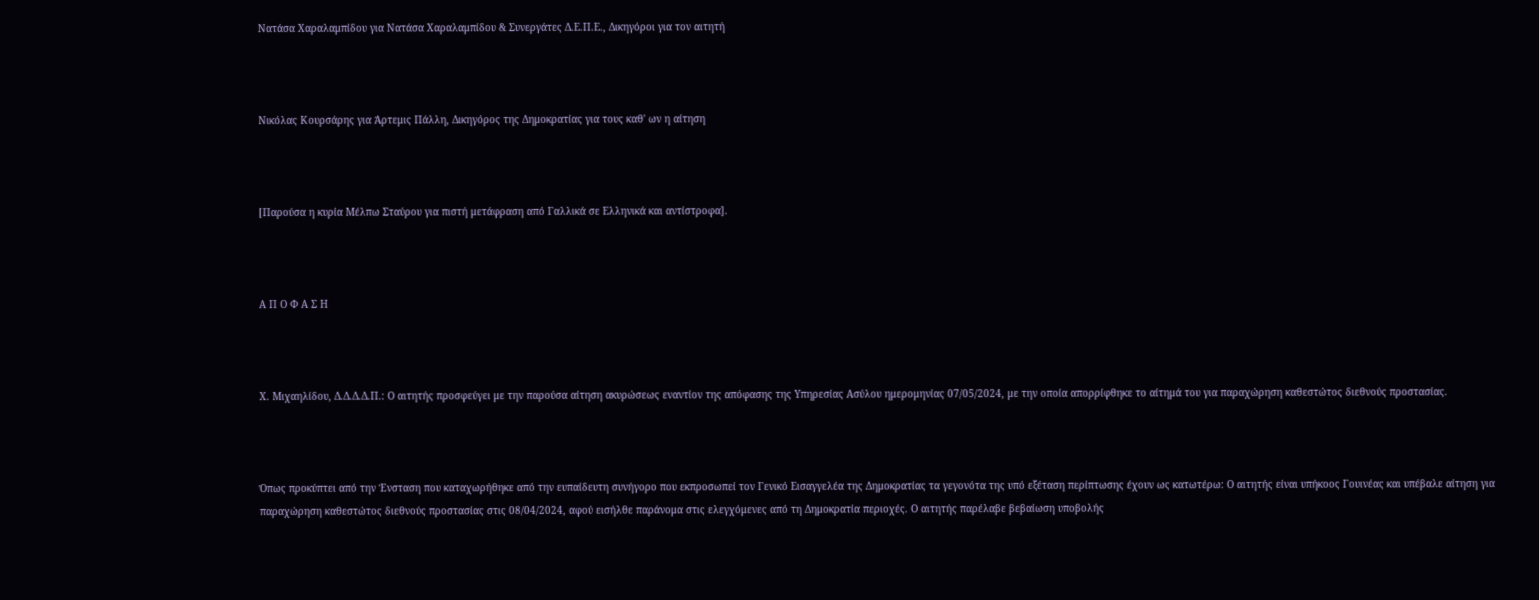Νατάσα Χαραλαμπίδου για Νατάσα Χαραλαμπίδου & Συνεργάτες Δ.Ε.Π.Ε., Δικηγόροι για τον αιτητή



Νικόλας Κουρσάρης για Άρτεμις Πάλλη, Δικηγόρος της Δημοκρατίας για τους καθ' ων η αίτηση



[Παρούσα η κυρία Μέλπω Σταύρου για πιστή μετάφραση από Γαλλικά σε Ελληνικά και αντίστροφα].



Α Π Ο Φ Α Σ Η



Χ. Μιχαηλίδου, Δ.Δ.Δ.Δ.Π.: Ο αιτητής προσφεύγει με την παρούσα αίτηση ακυρώσεως εναντίον της απόφασης της Υπηρεσίας Ασύλου ημερομηνίας 07/05/2024, με την οποία απορρίφθηκε το αίτημά του για παραχώρηση καθεστώτος διεθνούς προστασίας.



Όπως προκύπτει από την Ένσταση που καταχωρήθηκε από την ευπαίδευτη συνήγορο που εκπροσωπεί τον Γενικό Εισαγγελέα της Δημοκρατίας τα γεγονότα της υπό εξέταση περίπτωσης έχουν ως κατωτέρω: Ο αιτητής είναι υπήκοος Γουινέας και υπέβαλε αίτηση για παραχώρηση καθεστώτος διεθνούς προστασίας στις 08/04/2024, αφού εισήλθε παράνομα στις ελεγχόμενες από τη Δημοκρατία περιοχές. Ο αιτητής παρέλαβε βεβαίωση υποβολής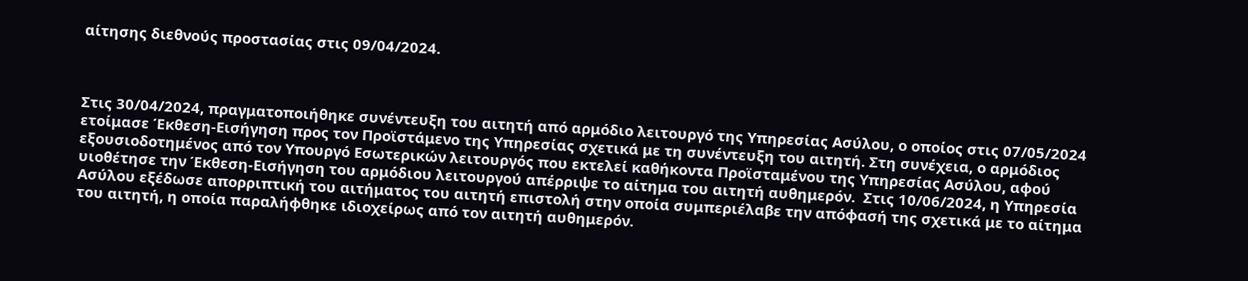αίτησης διεθνούς προστασίας στις 09/04/2024.



Στις 30/04/2024, πραγματοποιήθηκε συνέντευξη του αιτητή από αρμόδιο λειτουργό της Υπηρεσίας Ασύλου, ο οποίος στις 07/05/2024 ετοίμασε Έκθεση-Εισήγηση προς τον Προϊστάμενο της Υπηρεσίας σχετικά με τη συνέντευξη του αιτητή. Στη συνέχεια, ο αρμόδιος εξουσιοδοτημένος από τον Υπουργό Εσωτερικών λειτουργός που εκτελεί καθήκοντα Προϊσταμένου της Υπηρεσίας Ασύλου, αφού υιοθέτησε την Έκθεση-Εισήγηση του αρμόδιου λειτουργού απέρριψε το αίτημα του αιτητή αυθημερόν.  Στις 10/06/2024, η Υπηρεσία Ασύλου εξέδωσε απορριπτική του αιτήματος του αιτητή επιστολή στην οποία συμπεριέλαβε την απόφασή της σχετικά με το αίτημα του αιτητή, η οποία παραλήφθηκε ιδιοχείρως από τον αιτητή αυθημερόν.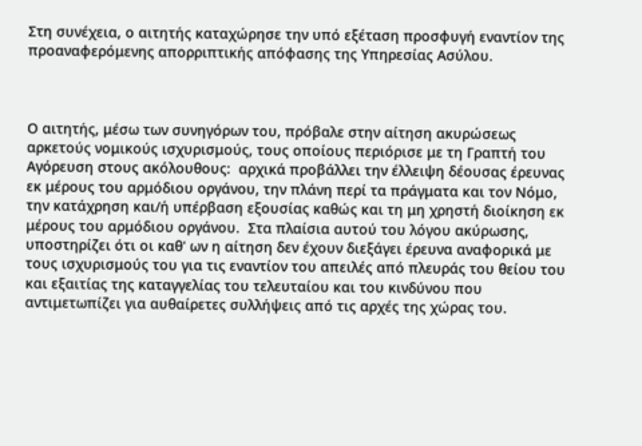Στη συνέχεια, ο αιτητής καταχώρησε την υπό εξέταση προσφυγή εναντίον της προαναφερόμενης απορριπτικής απόφασης της Υπηρεσίας Ασύλου.



Ο αιτητής, μέσω των συνηγόρων του, πρόβαλε στην αίτηση ακυρώσεως αρκετούς νομικούς ισχυρισμούς, τους οποίους περιόρισε με τη Γραπτή του Αγόρευση στους ακόλουθους:  αρχικά προβάλλει την έλλειψη δέουσας έρευνας εκ μέρους του αρμόδιου οργάνου, την πλάνη περί τα πράγματα και τον Νόμο, την κατάχρηση και/ή υπέρβαση εξουσίας καθώς και τη μη χρηστή διοίκηση εκ μέρους του αρμόδιου οργάνου.  Στα πλαίσια αυτού του λόγου ακύρωσης, υποστηρίζει ότι οι καθ' ων η αίτηση δεν έχουν διεξάγει έρευνα αναφορικά με τους ισχυρισμούς του για τις εναντίον του απειλές από πλευράς του θείου του και εξαιτίας της καταγγελίας του τελευταίου και του κινδύνου που αντιμετωπίζει για αυθαίρετες συλλήψεις από τις αρχές της χώρας του.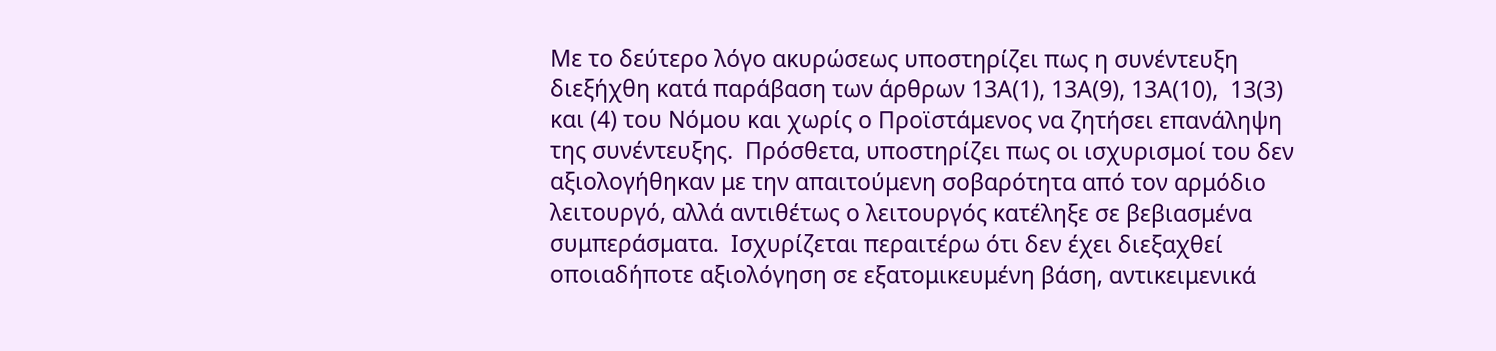Με το δεύτερο λόγο ακυρώσεως υποστηρίζει πως η συνέντευξη διεξήχθη κατά παράβαση των άρθρων 13Α(1), 13Α(9), 13Α(10),  13(3) και (4) του Νόμου και χωρίς ο Προϊστάμενος να ζητήσει επανάληψη της συνέντευξης.  Πρόσθετα, υποστηρίζει πως οι ισχυρισμοί του δεν αξιολογήθηκαν με την απαιτούμενη σοβαρότητα από τον αρμόδιο λειτουργό, αλλά αντιθέτως ο λειτουργός κατέληξε σε βεβιασμένα συμπεράσματα.  Ισχυρίζεται περαιτέρω ότι δεν έχει διεξαχθεί οποιαδήποτε αξιολόγηση σε εξατομικευμένη βάση, αντικειμενικά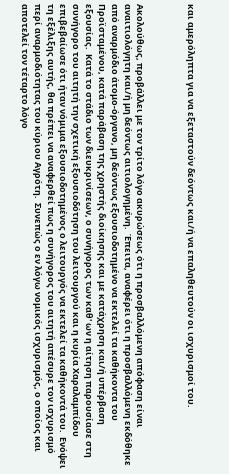και αμερόληπτα για να εξεταστούν δεόντως και/ή να επαληθευτούν οι ισχυρισμοί του.



Ακολούθως, προβάλλει με τον τρίτο λόγο ακυρώσεως ότι η προσβαλλόμενη απόφαση είναι αναιτιολόγητη και/ή μη δεόντως αιτιολογημένη.  Έπειτα, αναφέρει ότι η προσβαλλόμενη εκδόθηκε από αναρμόδιο άτομο-όργανο, μη δεόντως εξουσιοδοτημένο να εκτελεί τα καθήκοντα του Προϊσταμένου, κατά παράβαση της χρηστής διοίκησης και με κατάχρηση και/ή υπέρβαση εξουσίας.  Κατά το στάδιο των διευκρινίσεων, ο συνήγορος των καθ' ων η αίτηση παρουσίασε στη συνήγορο του αιτητή την σχετική εξουσιοδότηση του λειτουργού και η κυρία Χαραλαμπίδου επιβεβαίωσε ότι ήταν νόμιμα εξουσιοδοτημένος ο λειτουργός να εκτελεί τα καθήκοντά του.  Ενόψει τη εξέλιξης αυτής, θα πρέπει να αναφερθεί πως η συνήγορος του αιτητή απέσυρε τον ισχυρισμό περί αναρμοδιότητας του κύριου Αγρότη.  Συνεπώς ο εν λόγω νομικός ισχυρισμός, ο οποίος και αποτελεί τον τέταρτο λόγο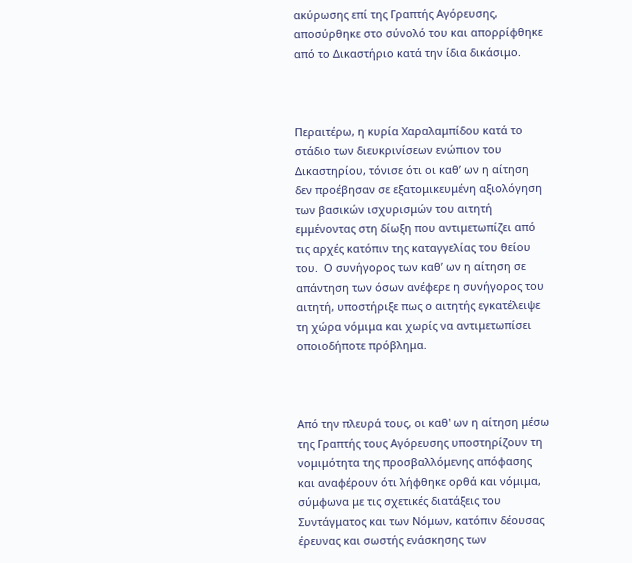ακύρωσης επί της Γραπτής Αγόρευσης, αποσύρθηκε στο σύνολό του και απορρίφθηκε από το Δικαστήριο κατά την ίδια δικάσιμο.



Περαιτέρω, η κυρία Χαραλαμπίδου κατά το στάδιο των διευκρινίσεων ενώπιον του Δικαστηρίου, τόνισε ότι οι καθ’ ων η αίτηση δεν προέβησαν σε εξατομικευμένη αξιολόγηση των βασικών ισχυρισμών του αιτητή εμμένοντας στη δίωξη που αντιμετωπίζει από τις αρχές κατόπιν της καταγγελίας του θείου του.  Ο συνήγορος των καθ’ ων η αίτηση σε απάντηση των όσων ανέφερε η συνήγορος του αιτητή, υποστήριξε πως ο αιτητής εγκατέλειψε τη χώρα νόμιμα και χωρίς να αντιμετωπίσει οποιοδήποτε πρόβλημα.



Από την πλευρά τους, οι καθ' ων η αίτηση μέσω της Γραπτής τους Αγόρευσης υποστηρίζουν τη νομιμότητα της προσβαλλόμενης απόφασης και αναφέρουν ότι λήφθηκε ορθά και νόμιμα, σύμφωνα με τις σχετικές διατάξεις του Συντάγματος και των Νόμων, κατόπιν δέουσας έρευνας και σωστής ενάσκησης των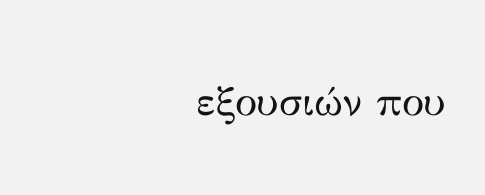εξουσιών που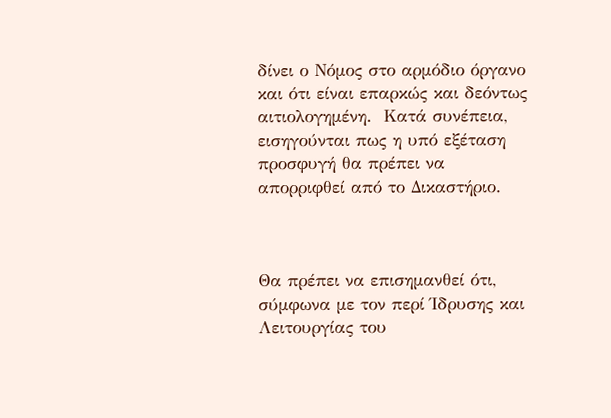δίνει ο Νόμος στο αρμόδιο όργανο και ότι είναι επαρκώς και δεόντως αιτιολογημένη.  Κατά συνέπεια, εισηγούνται πως η υπό εξέταση προσφυγή θα πρέπει να απορριφθεί από το Δικαστήριο.



Θα πρέπει να επισημανθεί ότι, σύμφωνα με τον περί Ίδρυσης και Λειτουργίας του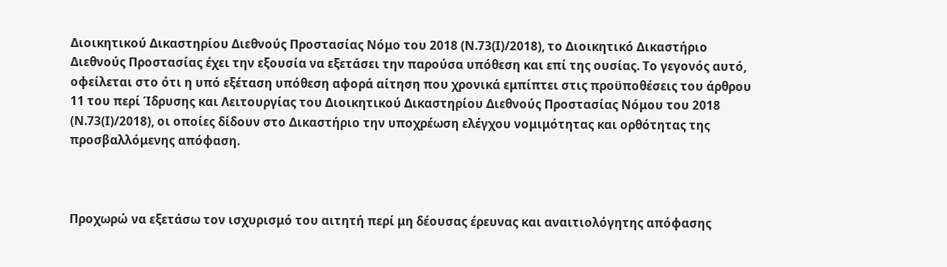Διοικητικού Δικαστηρίου Διεθνούς Προστασίας Νόμο του 2018 (Ν.73(Ι)/2018), το Διοικητικό Δικαστήριο Διεθνούς Προστασίας έχει την εξουσία να εξετάσει την παρούσα υπόθεση και επί της ουσίας. Το γεγονός αυτό, οφείλεται στο ότι η υπό εξέταση υπόθεση αφορά αίτηση που χρονικά εμπίπτει στις προϋποθέσεις του άρθρου 11 του περί Ίδρυσης και Λειτουργίας του Διοικητικού Δικαστηρίου Διεθνούς Προστασίας Νόμου του 2018 (Ν.73(Ι)/2018), οι οποίες δίδουν στο Δικαστήριο την υποχρέωση ελέγχου νομιμότητας και ορθότητας της προσβαλλόμενης απόφαση.



Προχωρώ να εξετάσω τον ισχυρισμό του αιτητή περί μη δέουσας έρευνας και αναιτιολόγητης απόφασης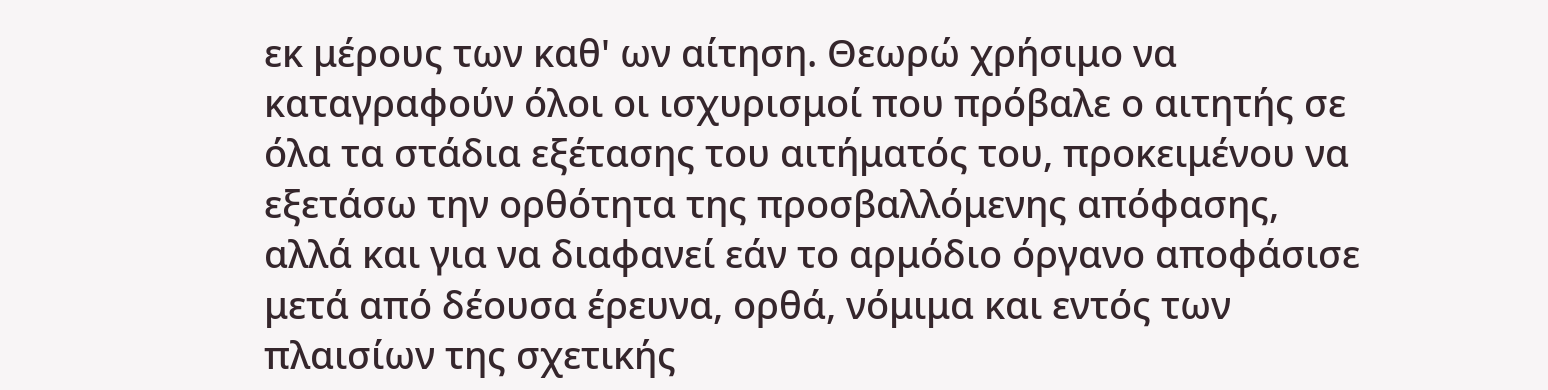εκ μέρους των καθ' ων αίτηση. Θεωρώ χρήσιμο να καταγραφούν όλοι οι ισχυρισμοί που πρόβαλε ο αιτητής σε όλα τα στάδια εξέτασης του αιτήματός του, προκειμένου να εξετάσω την ορθότητα της προσβαλλόμενης απόφασης, αλλά και για να διαφανεί εάν το αρμόδιο όργανο αποφάσισε μετά από δέουσα έρευνα, ορθά, νόμιμα και εντός των πλαισίων της σχετικής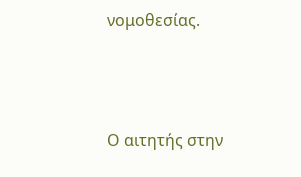νομοθεσίας.



Ο αιτητής στην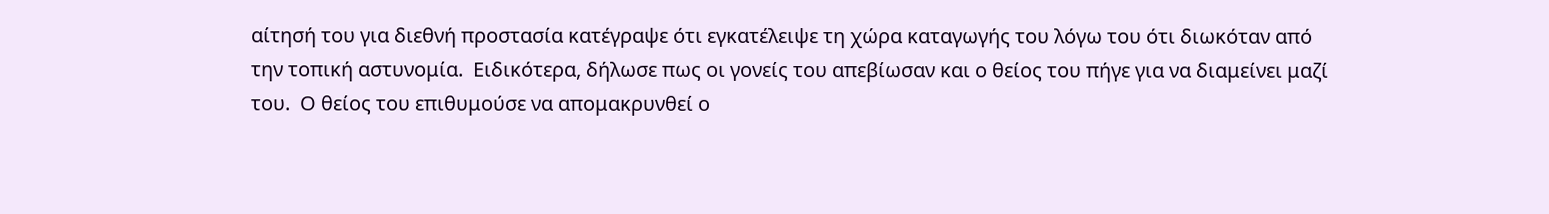αίτησή του για διεθνή προστασία κατέγραψε ότι εγκατέλειψε τη χώρα καταγωγής του λόγω του ότι διωκόταν από την τοπική αστυνομία.  Ειδικότερα, δήλωσε πως οι γονείς του απεβίωσαν και ο θείος του πήγε για να διαμείνει μαζί του.  Ο θείος του επιθυμούσε να απομακρυνθεί ο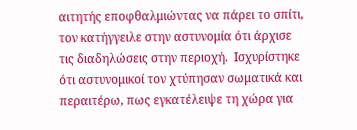αιτητής εποφθαλμιώντας να πάρει το σπίτι, τον κατήγγειλε στην αστυνομία ότι άρχισε τις διαδηλώσεις στην περιοχή.  Ισχυρίστηκε ότι αστυνομικοί τον χτύπησαν σωματικά και περαιτέρω, πως εγκατέλειψε τη χώρα για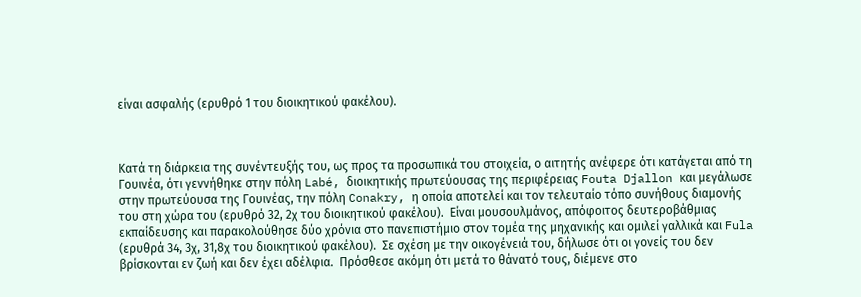είναι ασφαλής (ερυθρό 1 του διοικητικού φακέλου).



Κατά τη διάρκεια της συνέντευξής του, ως προς τα προσωπικά του στοιχεία, ο αιτητής ανέφερε ότι κατάγεται από τη Γουινέα, ότι γεννήθηκε στην πόλη Labé, διοικητικής πρωτεύουσας της περιφέρειας Fouta Djallon και μεγάλωσε στην πρωτεύουσα της Γουινέας, την πόλη Conakry, η οποία αποτελεί και τον τελευταίο τόπο συνήθους διαμονής του στη χώρα του (ερυθρό 32, 2χ του διοικητικού φακέλου).  Είναι μουσουλμάνος, απόφοιτος δευτεροβάθμιας εκπαίδευσης και παρακολούθησε δύο χρόνια στο πανεπιστήμιο στον τομέα της μηχανικής και ομιλεί γαλλικά και Fula (ερυθρά 34, 3χ, 31,8χ του διοικητικού φακέλου).  Σε σχέση με την οικογένειά του, δήλωσε ότι οι γονείς του δεν βρίσκονται εν ζωή και δεν έχει αδέλφια.  Πρόσθεσε ακόμη ότι μετά το θάνατό τους, διέμενε στο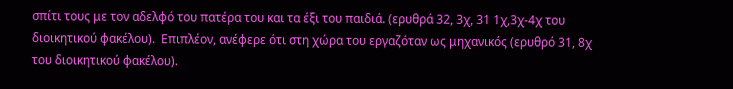σπίτι τους με τον αδελφό του πατέρα του και τα έξι του παιδιά. (ερυθρά 32, 3χ, 31 1χ,3χ-4χ του διοικητικού φακέλου).  Επιπλέον, ανέφερε ότι στη χώρα του εργαζόταν ως μηχανικός (ερυθρό 31, 8χ του διοικητικού φακέλου).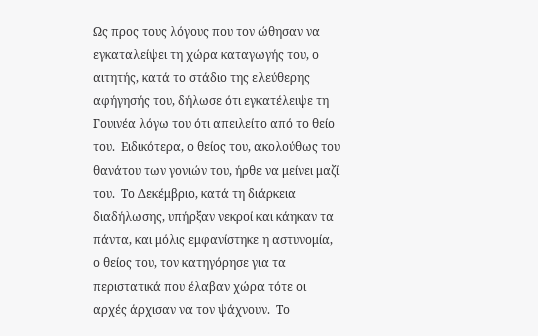Ως προς τους λόγους που τον ώθησαν να εγκαταλείψει τη χώρα καταγωγής του, ο αιτητής, κατά το στάδιο της ελεύθερης αφήγησής του, δήλωσε ότι εγκατέλειψε τη Γουινέα λόγω του ότι απειλείτο από το θείο του.  Ειδικότερα, ο θείος του, ακολούθως του θανάτου των γονιών του, ήρθε να μείνει μαζί του.  Το Δεκέμβριο, κατά τη διάρκεια διαδήλωσης, υπήρξαν νεκροί και κάηκαν τα πάντα, και μόλις εμφανίστηκε η αστυνομία, ο θείος του, τον κατηγόρησε για τα περιστατικά που έλαβαν χώρα τότε οι αρχές άρχισαν να τον ψάχνουν.  Το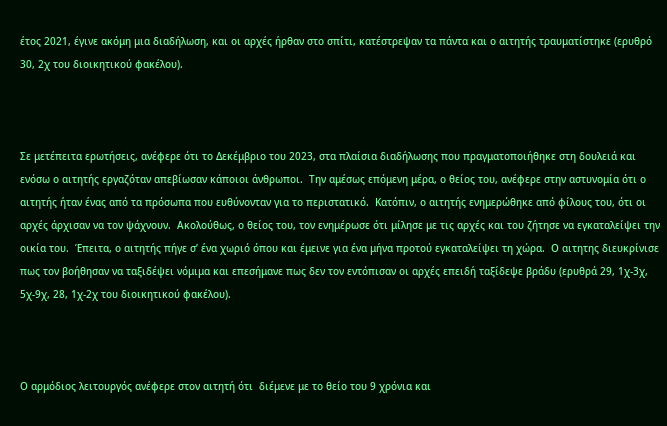έτος 2021, έγινε ακόμη μια διαδήλωση, και οι αρχές ήρθαν στο σπίτι, κατέστρεψαν τα πάντα και ο αιτητής τραυματίστηκε (ερυθρό 30, 2χ του διοικητικού φακέλου).



Σε μετέπειτα ερωτήσεις, ανέφερε ότι το Δεκέμβριο του 2023, στα πλαίσια διαδήλωσης που πραγματοποιήθηκε στη δουλειά και ενόσω ο αιτητής εργαζόταν απεβίωσαν κάποιοι άνθρωποι.  Την αμέσως επόμενη μέρα, ο θείος του, ανέφερε στην αστυνομία ότι ο αιτητής ήταν ένας από τα πρόσωπα που ευθύνονταν για το περιστατικό.  Κατόπιν, ο αιτητής ενημερώθηκε από φίλους του, ότι οι αρχές άρχισαν να τον ψάχνουν.  Ακολούθως, ο θείος του, τον ενημέρωσε ότι μίλησε με τις αρχές και του ζήτησε να εγκαταλείψει την οικία του.  Έπειτα, ο αιτητής πήγε σ’ ένα χωριό όπου και έμεινε για ένα μήνα προτού εγκαταλείψει τη χώρα.  Ο αιτητης διευκρίνισε πως τον βοήθησαν να ταξιδέψει νόμιμα και επεσήμανε πως δεν τον εντόπισαν οι αρχές επειδή ταξίδεψε βράδυ (ερυθρά 29, 1χ-3χ, 5χ-9χ, 28, 1χ-2χ του διοικητικού φακέλου).



Ο αρμόδιος λειτουργός ανέφερε στον αιτητή ότι  διέμενε με το θείο του 9 χρόνια και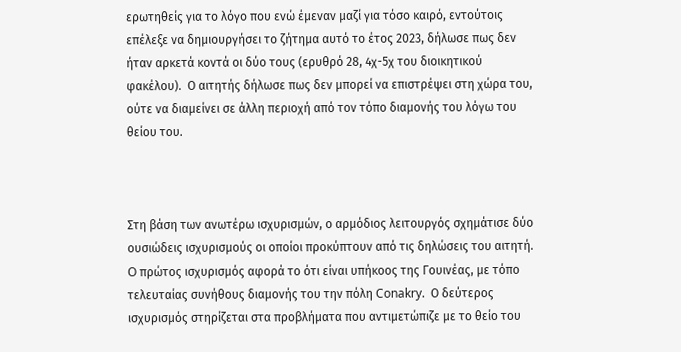ερωτηθείς για το λόγο που ενώ έμεναν μαζί για τόσο καιρό, εντούτοις επέλεξε να δημιουργήσει το ζήτημα αυτό το έτος 2023, δήλωσε πως δεν ήταν αρκετά κοντά οι δύο τους (ερυθρό 28, 4χ-5χ του διοικητικού φακέλου).  Ο αιτητής δήλωσε πως δεν μπορεί να επιστρέψει στη χώρα του, ούτε να διαμείνει σε άλλη περιοχή από τον τόπο διαμονής του λόγω του θείου του.



Στη βάση των ανωτέρω ισχυρισμών, ο αρμόδιος λειτουργός σχημάτισε δύο ουσιώδεις ισχυρισμούς οι οποίοι προκύπτουν από τις δηλώσεις του αιτητή.  O πρώτος ισχυρισμός αφορά το ότι είναι υπήκοος της Γουινέας, με τόπο τελευταίας συνήθους διαμονής του την πόλη Conakry.  Ο δεύτερος ισχυρισμός στηρίζεται στα προβλήματα που αντιμετώπιζε με το θείο του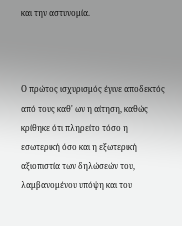και την αστυνομία.



Ο πρώτος ισχυρισμός έγινε αποδεκτός από τους καθ' ων η αίτηση, καθώς κρίθηκε ότι πληρείτο τόσο η εσωτερική όσο και η εξωτερική αξιοπιστία των δηλώσεών του, λαμβανομένου υπόψη και του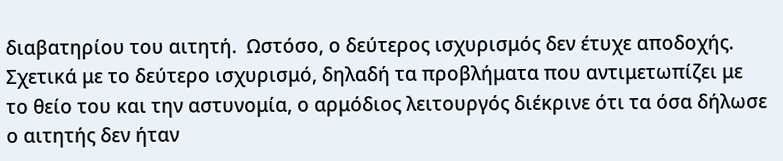διαβατηρίου του αιτητή.  Ωστόσο, ο δεύτερος ισχυρισμός δεν έτυχε αποδοχής.  Σχετικά με το δεύτερο ισχυρισμό, δηλαδή τα προβλήματα που αντιμετωπίζει με το θείο του και την αστυνομία, ο αρμόδιος λειτουργός διέκρινε ότι τα όσα δήλωσε ο αιτητής δεν ήταν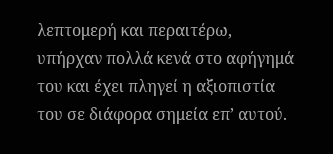λεπτομερή και περαιτέρω, υπήρχαν πολλά κενά στο αφήγημά του και έχει πληγεί η αξιοπιστία του σε διάφορα σημεία επ’ αυτού.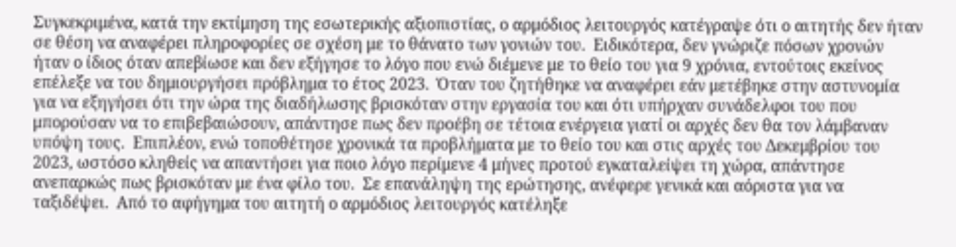Συγκεκριμένα, κατά την εκτίμηση της εσωτερικής αξιοπιστίας, ο αρμόδιος λειτουργός κατέγραψε ότι ο αιτητής δεν ήταν σε θέση να αναφέρει πληροφορίες σε σχέση με το θάνατο των γονιών του.  Ειδικότερα, δεν γνώριζε πόσων χρονών ήταν ο ίδιος όταν απεβίωσε και δεν εξήγησε το λόγο που ενώ διέμενε με το θείο του για 9 χρόνια, εντούτοις εκείνος επέλεξε να του δημιουργήσει πρόβλημα το έτος 2023.  Όταν του ζητήθηκε να αναφέρει εάν μετέβηκε στην αστυνομία για να εξηγήσει ότι την ώρα της διαδήλωσης βρισκόταν στην εργασία του και ότι υπήρχαν συνάδελφοι του που μπορούσαν να το επιβεβαιώσουν, απάντησε πως δεν προέβη σε τέτοια ενέργεια γιατί οι αρχές δεν θα τον λάμβαναν υπόψη τους.  Επιπλέον, ενώ τοποθέτησε χρονικά τα προβλήματα με το θείο του και στις αρχές του Δεκεμβρίου του 2023, ωστόσο κληθείς να απαντήσει για ποιο λόγο περίμενε 4 μήνες προτού εγκαταλείψει τη χώρα, απάντησε ανεπαρκώς πως βρισκόταν με ένα φίλο του.  Σε επανάληψη της ερώτησης, ανέφερε γενικά και αόριστα για να ταξιδέψει.  Από το αφήγημα του αιτητή ο αρμόδιος λειτουργός κατέληξε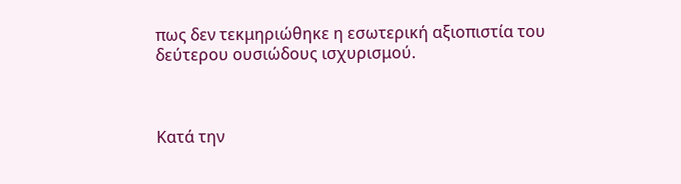πως δεν τεκμηριώθηκε η εσωτερική αξιοπιστία του δεύτερου ουσιώδους ισχυρισμού.



Κατά την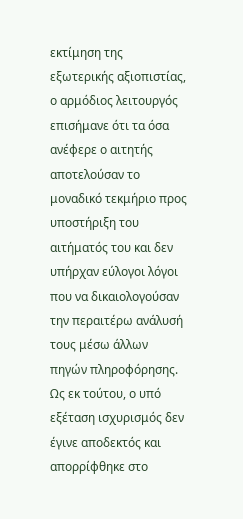εκτίμηση της εξωτερικής αξιοπιστίας, ο αρμόδιος λειτουργός επισήμανε ότι τα όσα ανέφερε ο αιτητής αποτελούσαν το μοναδικό τεκμήριο προς υποστήριξη του αιτήματός του και δεν υπήρχαν εύλογοι λόγοι που να δικαιολογούσαν την περαιτέρω ανάλυσή τους μέσω άλλων πηγών πληροφόρησης.  Ως εκ τούτου, ο υπό εξέταση ισχυρισμός δεν έγινε αποδεκτός και απορρίφθηκε στο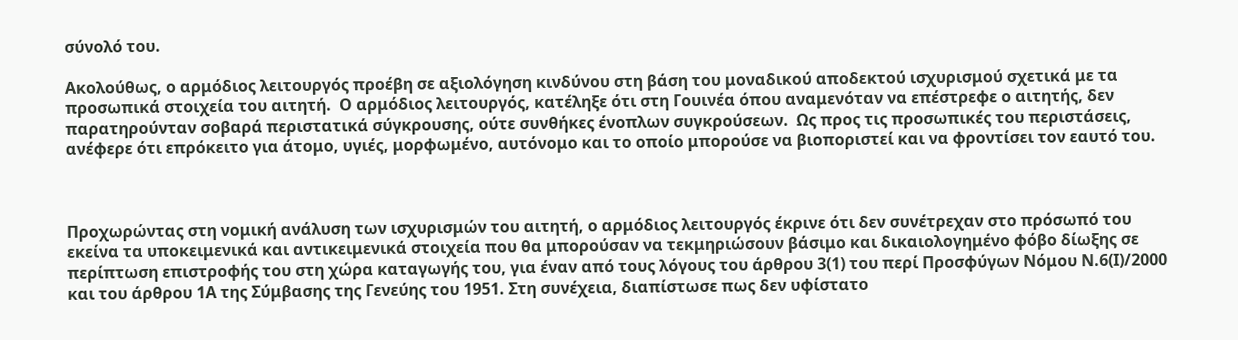σύνολό του.

Ακολούθως, ο αρμόδιος λειτουργός προέβη σε αξιολόγηση κινδύνου στη βάση του μοναδικού αποδεκτού ισχυρισμού σχετικά με τα προσωπικά στοιχεία του αιτητή.  Ο αρμόδιος λειτουργός, κατέληξε ότι στη Γουινέα όπου αναμενόταν να επέστρεφε ο αιτητής, δεν παρατηρούνταν σοβαρά περιστατικά σύγκρουσης, ούτε συνθήκες ένοπλων συγκρούσεων.  Ως προς τις προσωπικές του περιστάσεις, ανέφερε ότι επρόκειτο για άτομο, υγιές, μορφωμένο, αυτόνομο και το οποίο μπορούσε να βιοποριστεί και να φροντίσει τον εαυτό του.



Προχωρώντας στη νομική ανάλυση των ισχυρισμών του αιτητή, ο αρμόδιος λειτουργός έκρινε ότι δεν συνέτρεχαν στο πρόσωπό του εκείνα τα υποκειμενικά και αντικειμενικά στοιχεία που θα μπορούσαν να τεκμηριώσουν βάσιμο και δικαιολογημένο φόβο δίωξης σε περίπτωση επιστροφής του στη χώρα καταγωγής του, για έναν από τους λόγους του άρθρου 3(1) του περί Προσφύγων Νόμου Ν.6(Ι)/2000 και του άρθρου 1Α της Σύμβασης της Γενεύης του 1951. Στη συνέχεια, διαπίστωσε πως δεν υφίστατο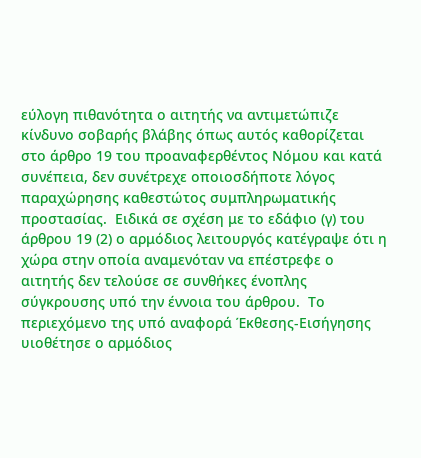εύλογη πιθανότητα ο αιτητής να αντιμετώπιζε κίνδυνο σοβαρής βλάβης όπως αυτός καθορίζεται στο άρθρο 19 του προαναφερθέντος Νόμου και κατά συνέπεια, δεν συνέτρεχε οποιοσδήποτε λόγος παραχώρησης καθεστώτος συμπληρωματικής προστασίας.  Ειδικά σε σχέση με το εδάφιο (γ) του άρθρου 19 (2) ο αρμόδιος λειτουργός κατέγραψε ότι η χώρα στην οποία αναμενόταν να επέστρεφε ο αιτητής δεν τελούσε σε συνθήκες ένοπλης σύγκρουσης υπό την έννοια του άρθρου.  Το περιεχόμενο της υπό αναφορά Έκθεσης-Εισήγησης υιοθέτησε ο αρμόδιος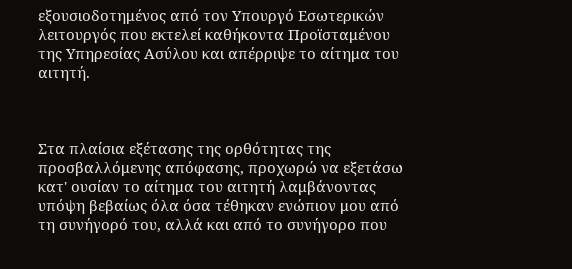εξουσιοδοτημένος από τον Υπουργό Εσωτερικών λειτουργός που εκτελεί καθήκοντα Προϊσταμένου της Υπηρεσίας Ασύλου και απέρριψε το αίτημα του αιτητή.



Στα πλαίσια εξέτασης της ορθότητας της προσβαλλόμενης απόφασης, προχωρώ να εξετάσω κατ' ουσίαν το αίτημα του αιτητή λαμβάνοντας υπόψη βεβαίως όλα όσα τέθηκαν ενώπιον μου από τη συνήγορό του, αλλά και από το συνήγορο που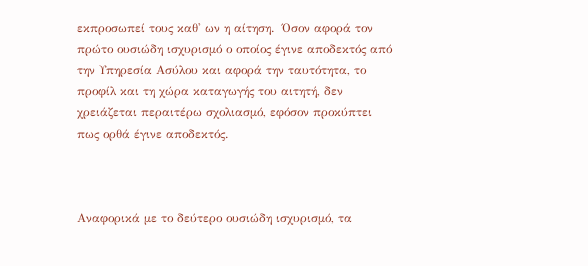εκπροσωπεί τους καθ' ων η αίτηση.  Όσον αφορά τον πρώτο ουσιώδη ισχυρισμό ο οποίος έγινε αποδεκτός από την Υπηρεσία Ασύλου και αφορά την ταυτότητα, το προφίλ και τη χώρα καταγωγής του αιτητή, δεν χρειάζεται περαιτέρω σχολιασμό, εφόσον προκύπτει πως ορθά έγινε αποδεκτός.



Αναφορικά με το δεύτερο ουσιώδη ισχυρισμό, τα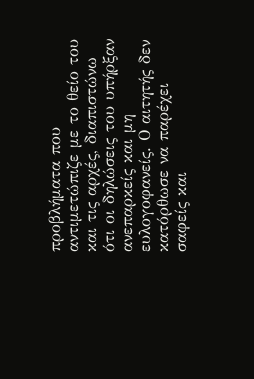προβλήματα που αντιμετώπιζε με το θείο του και τις αρχές, διαπιστώνω ότι οι δηλώσεις του υπήρξαν ανεπαρκείς και μη ευλογοφανείς. Ο αιτητής δεν κατόρθωσε να παρέχει σαφείς και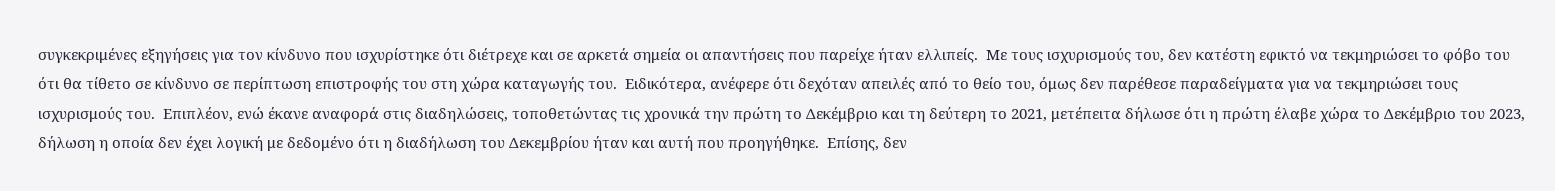συγκεκριμένες εξηγήσεις για τον κίνδυνο που ισχυρίστηκε ότι διέτρεχε και σε αρκετά σημεία οι απαντήσεις που παρείχε ήταν ελλιπείς.  Με τους ισχυρισμούς του, δεν κατέστη εφικτό να τεκμηριώσει το φόβο του ότι θα τίθετο σε κίνδυνο σε περίπτωση επιστροφής του στη χώρα καταγωγής του.  Ειδικότερα, ανέφερε ότι δεχόταν απειλές από το θείο του, όμως δεν παρέθεσε παραδείγματα για να τεκμηριώσει τους ισχυρισμούς του.  Επιπλέον, ενώ έκανε αναφορά στις διαδηλώσεις, τοποθετώντας τις χρονικά την πρώτη το Δεκέμβριο και τη δεύτερη το 2021, μετέπειτα δήλωσε ότι η πρώτη έλαβε χώρα το Δεκέμβριο του 2023, δήλωση η οποία δεν έχει λογική με δεδομένο ότι η διαδήλωση του Δεκεμβρίου ήταν και αυτή που προηγήθηκε.  Επίσης, δεν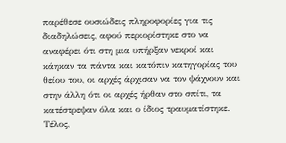παρέθεσε ουσιώδεις πληροφορίες για τις διαδηλώσεις, αφού περιορίστηκε στο να αναφέρει ότι στη μια υπήρξαν νεκροί και κάηκαν τα πάντα και κατόπιν κατηγορίας του θείου του, οι αρχές άρχισαν να τον ψάχνουν και στην άλλη ότι οι αρχές ήρθαν στο σπίτι, τα κατέστρεψαν όλα και ο ίδιος τραυματίστηκε. Τέλος,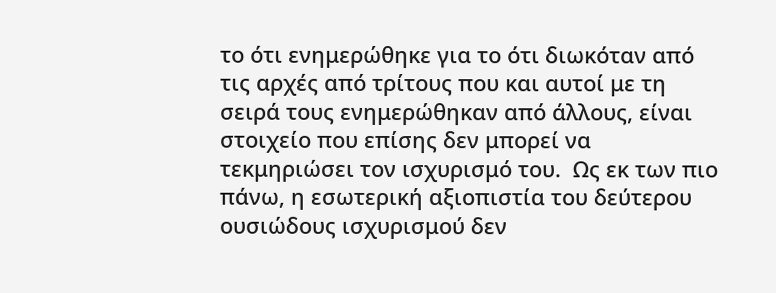το ότι ενημερώθηκε για το ότι διωκόταν από τις αρχές από τρίτους που και αυτοί με τη σειρά τους ενημερώθηκαν από άλλους, είναι στοιχείο που επίσης δεν μπορεί να τεκμηριώσει τον ισχυρισμό του.  Ως εκ των πιο πάνω, η εσωτερική αξιοπιστία του δεύτερου ουσιώδους ισχυρισμού δεν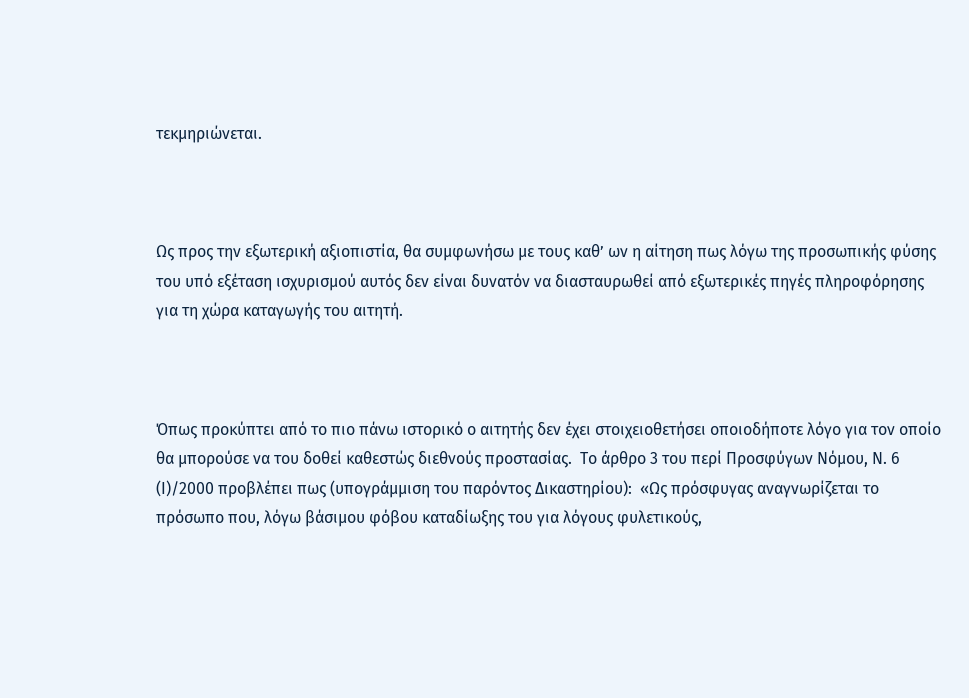τεκμηριώνεται.



Ως προς την εξωτερική αξιοπιστία, θα συμφωνήσω με τους καθ’ ων η αίτηση πως λόγω της προσωπικής φύσης του υπό εξέταση ισχυρισμού αυτός δεν είναι δυνατόν να διασταυρωθεί από εξωτερικές πηγές πληροφόρησης για τη χώρα καταγωγής του αιτητή.



Όπως προκύπτει από το πιο πάνω ιστορικό ο αιτητής δεν έχει στοιχειοθετήσει οποιοδήποτε λόγο για τον οποίο θα μπορούσε να του δοθεί καθεστώς διεθνούς προστασίας.  Το άρθρο 3 του περί Προσφύγων Νόμου, Ν. 6 (Ι)/2000 προβλέπει πως (υπογράμμιση του παρόντος Δικαστηρίου):  «Ως πρόσφυγας αναγνωρίζεται το πρόσωπο που, λόγω βάσιμου φόβου καταδίωξης του για λόγους φυλετικούς,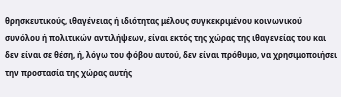θρησκευτικούς, ιθαγένειας ή ιδιότητας μέλους συγκεκριμένου κοινωνικού συνόλου ή πολιτικών αντιλήψεων, είναι εκτός της χώρας της ιθαγενείας του και δεν είναι σε θέση, ή, λόγω του φόβου αυτού, δεν είναι πρόθυμο, να χρησιμοποιήσει την προστασία της χώρας αυτής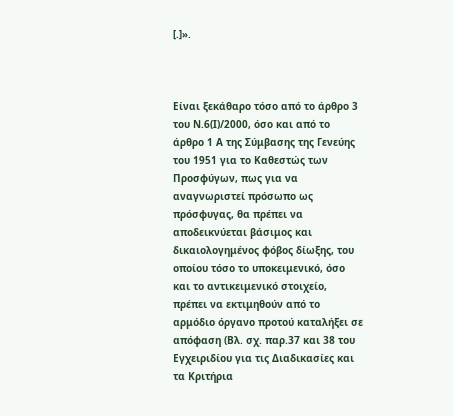[.]».



Είναι ξεκάθαρο τόσο από το άρθρο 3 του Ν.6(Ι)/2000, όσο και από το άρθρο 1 Α της Σύμβασης της Γενεύης του 1951 για το Καθεστώς των Προσφύγων, πως για να αναγνωριστεί πρόσωπο ως πρόσφυγας, θα πρέπει να αποδεικνύεται βάσιμος και δικαιολογημένος φόβος δίωξης, του οποίου τόσο το υποκειμενικό, όσο και το αντικειμενικό στοιχείο, πρέπει να εκτιμηθούν από το αρμόδιο όργανο προτού καταλήξει σε απόφαση (Βλ. σχ. παρ.37 και 38 του Εγχειριδίου για τις Διαδικασίες και τα Κριτήρια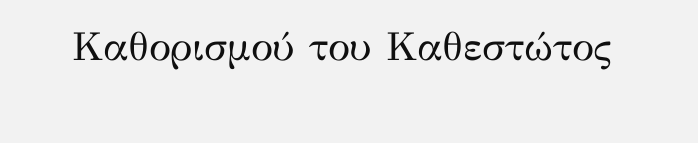Καθορισμού του Καθεστώτος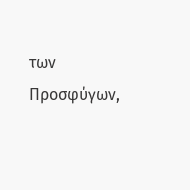των Προσφύγων,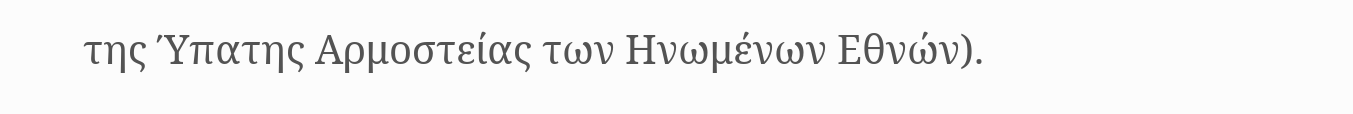της Ύπατης Αρμοστείας των Ηνωμένων Εθνών).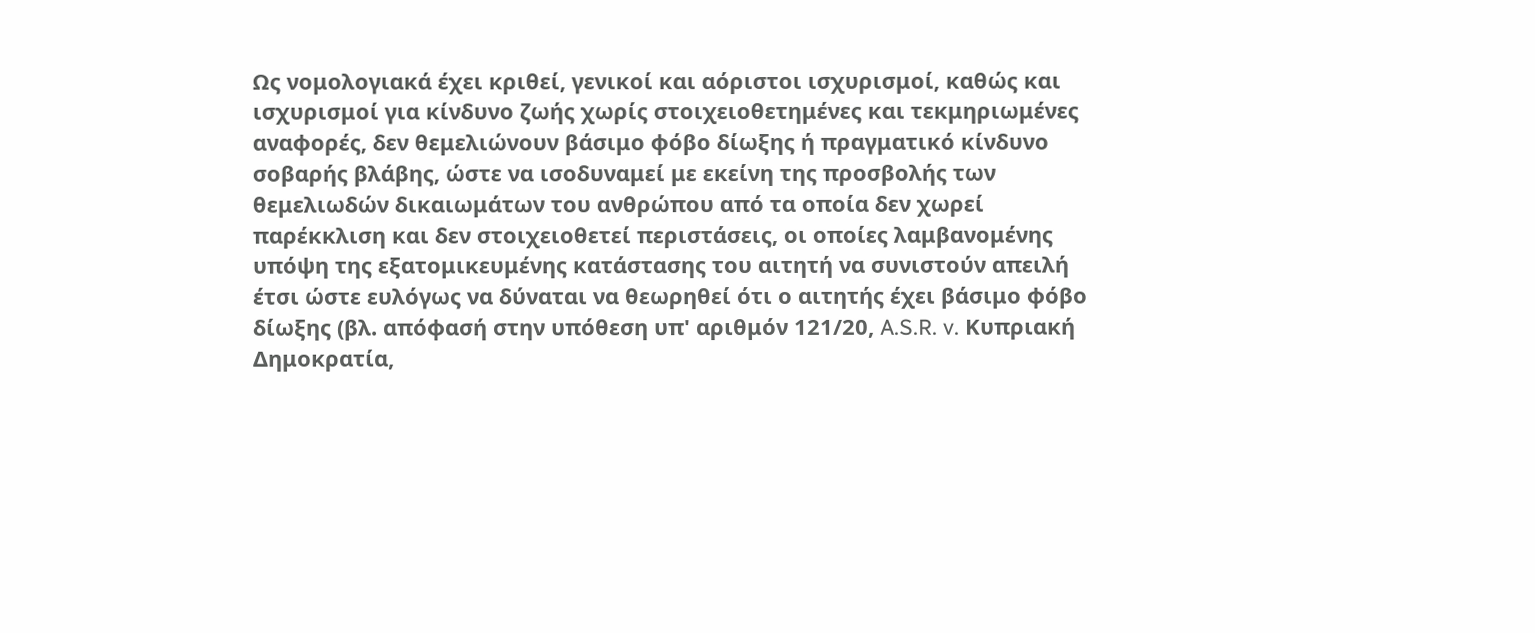Ως νομολογιακά έχει κριθεί, γενικοί και αόριστοι ισχυρισμοί, καθώς και ισχυρισμοί για κίνδυνο ζωής χωρίς στοιχειοθετημένες και τεκμηριωμένες αναφορές, δεν θεμελιώνουν βάσιμο φόβο δίωξης ή πραγματικό κίνδυνο σοβαρής βλάβης, ώστε να ισοδυναμεί με εκείνη της προσβολής των θεμελιωδών δικαιωμάτων του ανθρώπου από τα οποία δεν χωρεί παρέκκλιση και δεν στοιχειοθετεί περιστάσεις, οι οποίες λαμβανομένης υπόψη της εξατομικευμένης κατάστασης του αιτητή να συνιστούν απειλή έτσι ώστε ευλόγως να δύναται να θεωρηθεί ότι ο αιτητής έχει βάσιμο φόβο δίωξης (βλ. απόφασή στην υπόθεση υπ' αριθμόν 121/20, A.S.R. v. Κυπριακή Δημοκρατία,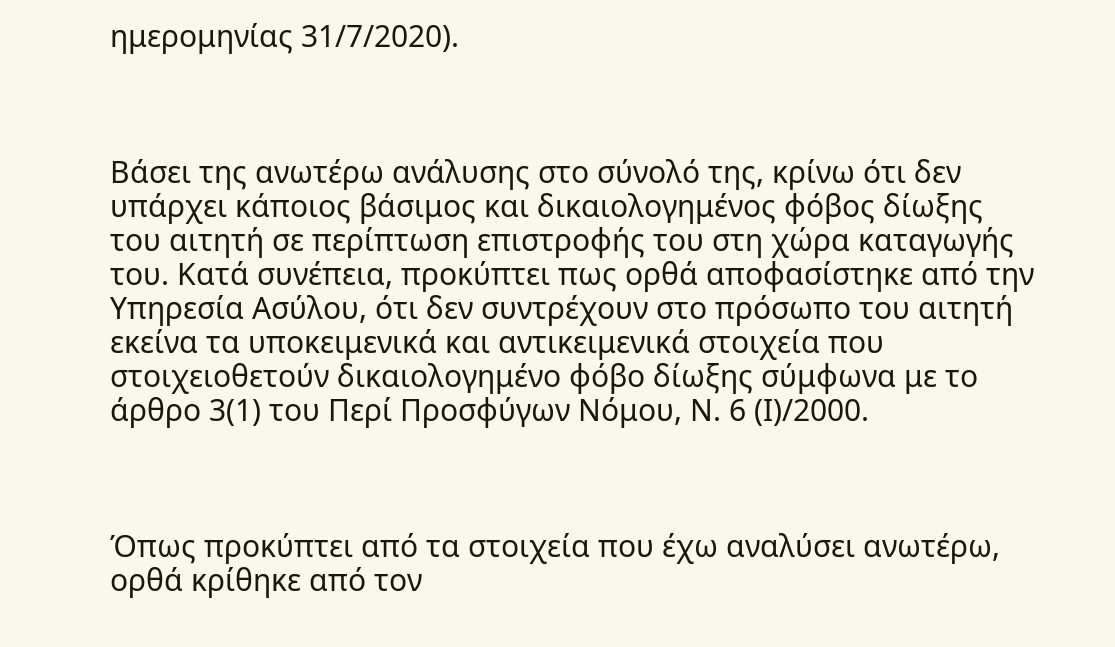ημερομηνίας 31/7/2020).



Βάσει της ανωτέρω ανάλυσης στο σύνολό της, κρίνω ότι δεν υπάρχει κάποιος βάσιμος και δικαιολογημένος φόβος δίωξης του αιτητή σε περίπτωση επιστροφής του στη χώρα καταγωγής του. Κατά συνέπεια, προκύπτει πως ορθά αποφασίστηκε από την Υπηρεσία Ασύλου, ότι δεν συντρέχουν στο πρόσωπο του αιτητή εκείνα τα υποκειμενικά και αντικειμενικά στοιχεία που στοιχειοθετούν δικαιολογημένο φόβο δίωξης σύμφωνα με το άρθρο 3(1) του Περί Προσφύγων Νόμου, Ν. 6 (Ι)/2000.



Όπως προκύπτει από τα στοιχεία που έχω αναλύσει ανωτέρω, ορθά κρίθηκε από τον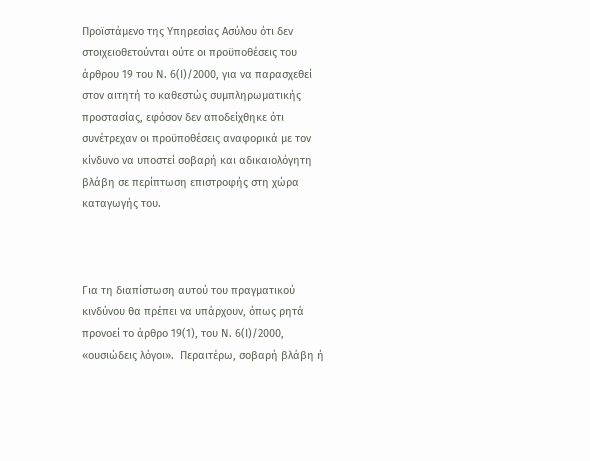Προϊστάμενο της Υπηρεσίας Ασύλου ότι δεν στοιχειοθετούνται ούτε οι προϋποθέσεις του άρθρου 19 του Ν. 6(Ι)/2000, για να παρασχεθεί στον αιτητή το καθεστώς συμπληρωματικής προστασίας, εφόσον δεν αποδείχθηκε ότι συνέτρεχαν οι προϋποθέσεις αναφορικά με τον κίνδυνο να υποστεί σοβαρή και αδικαιολόγητη βλάβη σε περίπτωση επιστροφής στη χώρα καταγωγής του.



Για τη διαπίστωση αυτού του πραγματικού κινδύνου θα πρέπει να υπάρχουν, όπως ρητά προνοεί το άρθρο 19(1), του Ν. 6(Ι)/2000, «ουσιώδεις λόγοι».  Περαιτέρω, σοβαρή βλάβη ή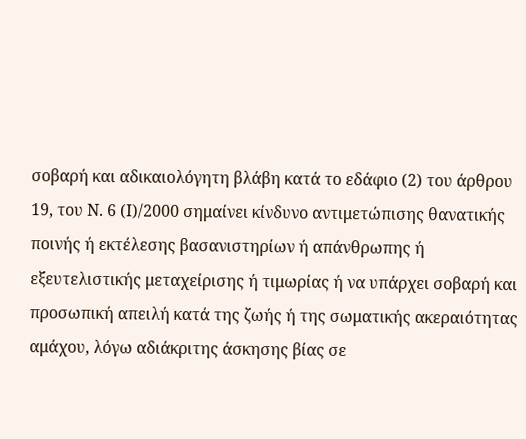σοβαρή και αδικαιολόγητη βλάβη κατά το εδάφιο (2) του άρθρου 19, του Ν. 6 (Ι)/2000 σημαίνει κίνδυνο αντιμετώπισης θανατικής ποινής ή εκτέλεσης βασανιστηρίων ή απάνθρωπης ή εξευτελιστικής μεταχείρισης ή τιμωρίας ή να υπάρχει σοβαρή και προσωπική απειλή κατά της ζωής ή της σωματικής ακεραιότητας αμάχου, λόγω αδιάκριτης άσκησης βίας σε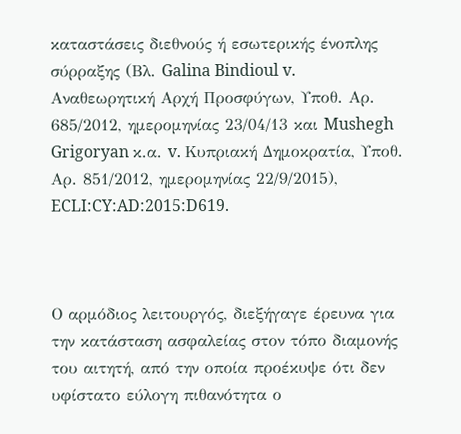καταστάσεις διεθνούς ή εσωτερικής ένοπλης σύρραξης (Βλ. Galina Bindioul v. Αναθεωρητική Αρχή Προσφύγων, Υποθ. Αρ. 685/2012, ημερομηνίας 23/04/13 και Mushegh Grigoryan κ.α. v. Κυπριακή Δημοκρατία, Υποθ. Αρ. 851/2012, ημερομηνίας 22/9/2015), ECLI:CY:AD:2015:D619.



Ο αρμόδιος λειτουργός, διεξήγαγε έρευνα για την κατάσταση ασφαλείας στον τόπο διαμονής του αιτητή, από την οποία προέκυψε ότι δεν υφίστατο εύλογη πιθανότητα ο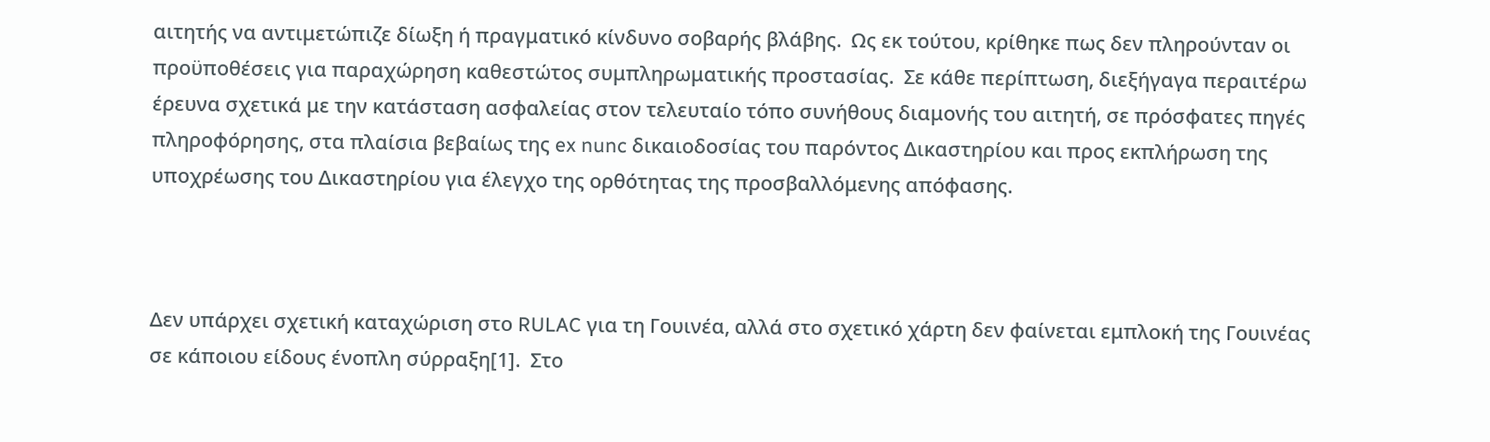αιτητής να αντιμετώπιζε δίωξη ή πραγματικό κίνδυνο σοβαρής βλάβης.  Ως εκ τούτου, κρίθηκε πως δεν πληρούνταν οι προϋποθέσεις για παραχώρηση καθεστώτος συμπληρωματικής προστασίας.  Σε κάθε περίπτωση, διεξήγαγα περαιτέρω έρευνα σχετικά με την κατάσταση ασφαλείας στον τελευταίο τόπο συνήθους διαμονής του αιτητή, σε πρόσφατες πηγές πληροφόρησης, στα πλαίσια βεβαίως της ex nunc δικαιοδοσίας του παρόντος Δικαστηρίου και προς εκπλήρωση της υποχρέωσης του Δικαστηρίου για έλεγχο της ορθότητας της προσβαλλόμενης απόφασης.



Δεν υπάρχει σχετική καταχώριση στο RULAC για τη Γουινέα, αλλά στο σχετικό χάρτη δεν φαίνεται εμπλοκή της Γουινέας σε κάποιου είδους ένοπλη σύρραξη[1].  Στο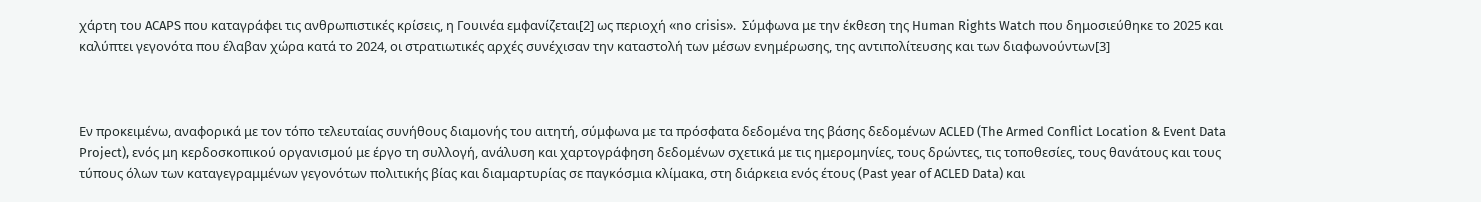χάρτη του ACAPS που καταγράφει τις ανθρωπιστικές κρίσεις, η Γουινέα εμφανίζεται[2] ως περιοχή «no crisis».  Σύμφωνα με την έκθεση της Human Rights Watch που δημοσιεύθηκε το 2025 και καλύπτει γεγονότα που έλαβαν χώρα κατά το 2024, οι στρατιωτικές αρχές συνέχισαν την καταστολή των μέσων ενημέρωσης, της αντιπολίτευσης και των διαφωνούντων[3]



Εν προκειμένω, αναφορικά με τον τόπο τελευταίας συνήθους διαμονής του αιτητή, σύμφωνα με τα πρόσφατα δεδομένα της βάσης δεδομένων ACLED (The Armed Conflict Location & Event Data Project), ενός μη κερδοσκοπικού οργανισμού με έργο τη συλλογή, ανάλυση και χαρτογράφηση δεδομένων σχετικά με τις ημερομηνίες, τους δρώντες, τις τοποθεσίες, τους θανάτους και τους τύπους όλων των καταγεγραμμένων γεγονότων πολιτικής βίας και διαμαρτυρίας σε παγκόσμια κλίμακα, στη διάρκεια ενός έτους (Past year of ACLED Data) και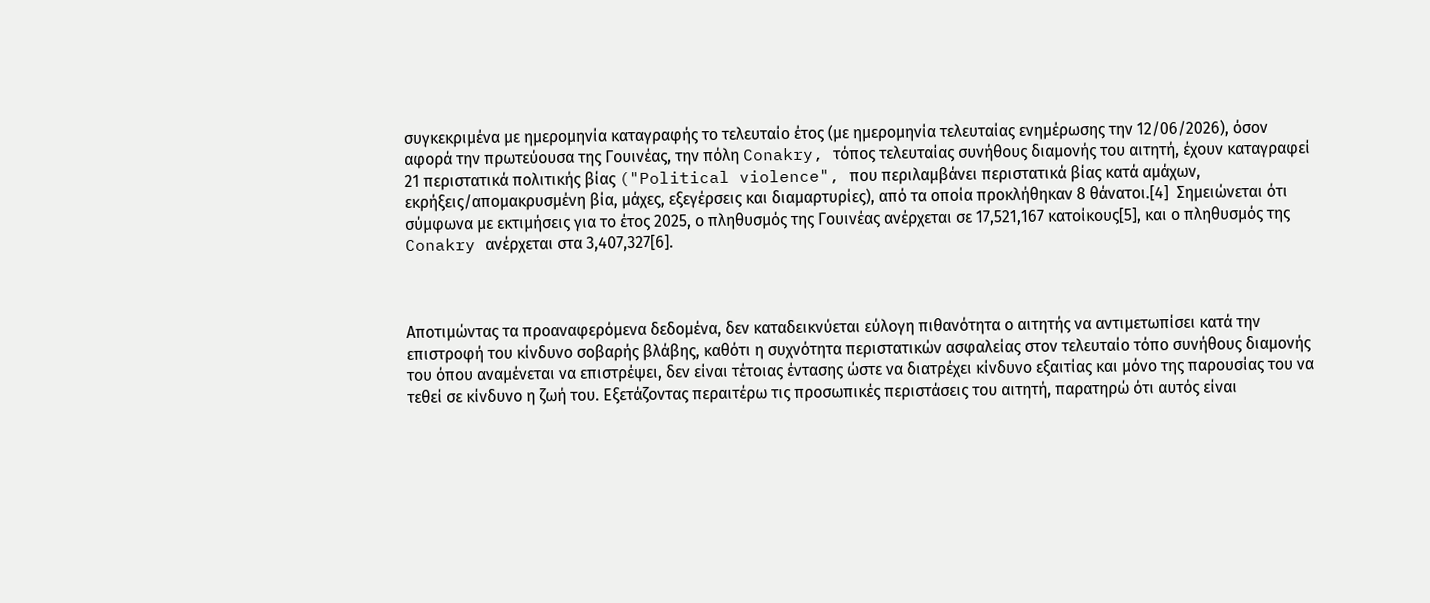συγκεκριμένα με ημερομηνία καταγραφής το τελευταίο έτος (με ημερομηνία τελευταίας ενημέρωσης την 12/06/2026), όσον αφορά την πρωτεύουσα της Γουινέας, την πόλη Conakry, τόπος τελευταίας συνήθους διαμονής του αιτητή, έχουν καταγραφεί 21 περιστατικά πολιτικής βίας ("Political violence", που περιλαμβάνει περιστατικά βίας κατά αμάχων, εκρήξεις/απομακρυσμένη βία, μάχες, εξεγέρσεις και διαμαρτυρίες), από τα οποία προκλήθηκαν 8 θάνατοι.[4]  Σημειώνεται ότι σύμφωνα με εκτιμήσεις για το έτος 2025, ο πληθυσμός της Γουινέας ανέρχεται σε 17,521,167 κατοίκους[5], και ο πληθυσμός της Conakry ανέρχεται στα 3,407,327[6].



Αποτιμώντας τα προαναφερόμενα δεδομένα, δεν καταδεικνύεται εύλογη πιθανότητα ο αιτητής να αντιμετωπίσει κατά την επιστροφή του κίνδυνο σοβαρής βλάβης, καθότι η συχνότητα περιστατικών ασφαλείας στον τελευταίο τόπο συνήθους διαμονής του όπου αναμένεται να επιστρέψει, δεν είναι τέτοιας έντασης ώστε να διατρέχει κίνδυνο εξαιτίας και μόνο της παρουσίας του να τεθεί σε κίνδυνο η ζωή του. Εξετάζοντας περαιτέρω τις προσωπικές περιστάσεις του αιτητή, παρατηρώ ότι αυτός είναι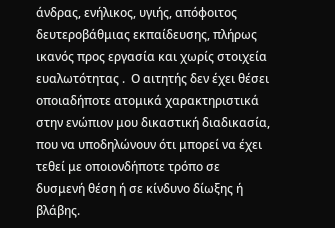άνδρας, ενήλικος, υγιής, απόφοιτος δευτεροβάθμιας εκπαίδευσης, πλήρως ικανός προς εργασία και χωρίς στοιχεία ευαλωτότητας .  Ο αιτητής δεν έχει θέσει οποιαδήποτε ατομικά χαρακτηριστικά στην ενώπιον μου δικαστική διαδικασία, που να υποδηλώνουν ότι μπορεί να έχει τεθεί με οποιονδήποτε τρόπο σε δυσμενή θέση ή σε κίνδυνο δίωξης ή βλάβης.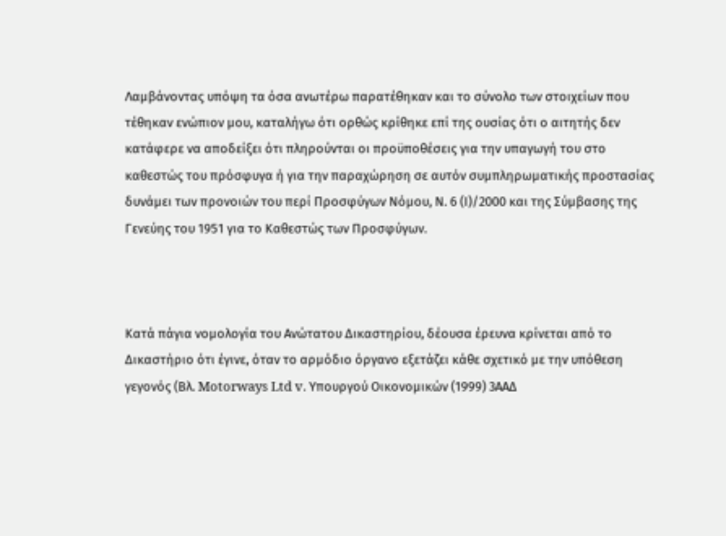Λαμβάνοντας υπόψη τα όσα ανωτέρω παρατέθηκαν και το σύνολο των στοιχείων που τέθηκαν ενώπιον μου, καταλήγω ότι ορθώς κρίθηκε επί της ουσίας ότι ο αιτητής δεν κατάφερε να αποδείξει ότι πληρούνται οι προϋποθέσεις για την υπαγωγή του στο καθεστώς του πρόσφυγα ή για την παραχώρηση σε αυτόν συμπληρωματικής προστασίας δυνάμει των προνοιών του περί Προσφύγων Νόμου, Ν. 6 (Ι)/2000 και της Σύμβασης της Γενεύης του 1951 για το Καθεστώς των Προσφύγων.



Κατά πάγια νομολογία του Ανώτατου Δικαστηρίου, δέουσα έρευνα κρίνεται από το Δικαστήριο ότι έγινε, όταν το αρμόδιο όργανο εξετάζει κάθε σχετικό με την υπόθεση γεγονός (Βλ. Motorways Ltd v. Υπουργού Οικονομικών (1999) 3ΑΑΔ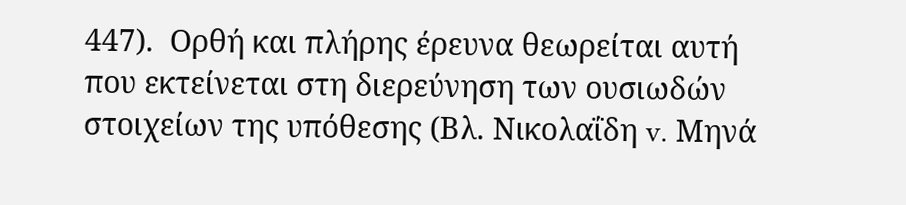447).  Ορθή και πλήρης έρευνα θεωρείται αυτή που εκτείνεται στη διερεύνηση των ουσιωδών στοιχείων της υπόθεσης (Βλ. Νικολαΐδη v. Μηνά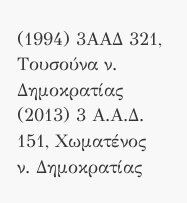(1994) 3ΑΑΔ 321, Τουσούνα ν. Δημοκρατίας (2013) 3 Α.Α.Δ. 151, Χωματένος ν. Δημοκρατίας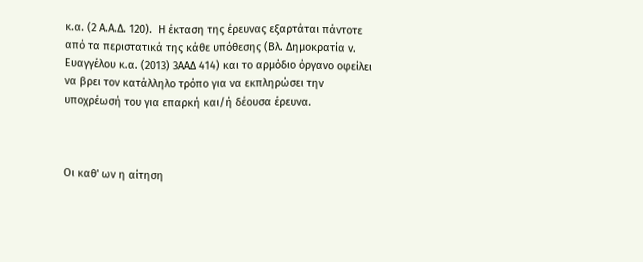κ.α. (2 Α.Α.Δ. 120).  Η έκταση της έρευνας εξαρτάται πάντοτε από τα περιστατικά της κάθε υπόθεσης (Βλ. Δημοκρατία v. Ευαγγέλου κ.α. (2013) 3ΑΑΔ 414) και το αρμόδιο όργανο οφείλει να βρει τον κατάλληλο τρόπο για να εκπληρώσει την υποχρέωσή του για επαρκή και/ή δέουσα έρευνα.



Οι καθ' ων η αίτηση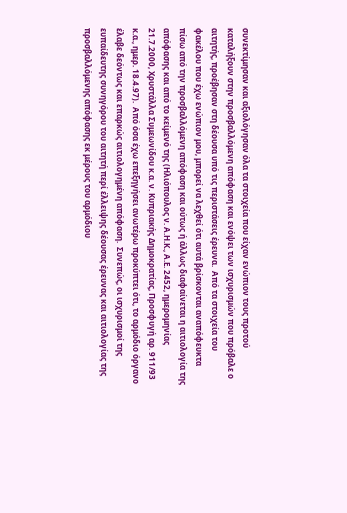συνεκτίμησαν και αξιολόγησαν όλα τα στοιχεία που είχαν ενώπιον τους προτού καταλήξουν στην προσβαλλόμενη απόφαση και ενόψει των ισχυρισμών που πρόβαλε ο αιτητής, προέβησαν στη δέουσα υπό τις περιστάσεις έρευνα.  Από τα στοιχεία του φακέλου που έχω ενώπιον μου, μπορεί να λεχθεί ότι αυτά βρίσκονται αναπόφευκτα πίσω από την προσβαλλόμενη απόφαση και ούτως ή άλλως διαφαίνεται η αιτιολογία της απόφασης και από το κείμενό της (Ηλιόπουλος ν. Α.Η.Κ., Α.Ε. 2452, ημερομηνίας 21.7.2000, Χρυστάλλα Συμεωνίδου κ.α. ν. Κυπριακής Δημοκρατίας, Προσφυγή αρ. 911/93 κ.α., ημερ. 18.4.97).  Από όσα έχω επεξηγήσει ανωτέρω προκύπτει ότι, το αρμόδιο όργανο έλαβε δεόντως και επαρκώς αιτιολογημένη απόφαση.  Συνεπώς, οι ισχυρισμοί της ευπαίδευτης συνηγόρου του αιτητή περί έλλειψης δέουσας έρευνας και αιτιολογίας της προσβαλλόμενης απόφασης εκ μέρους του αρμόδιου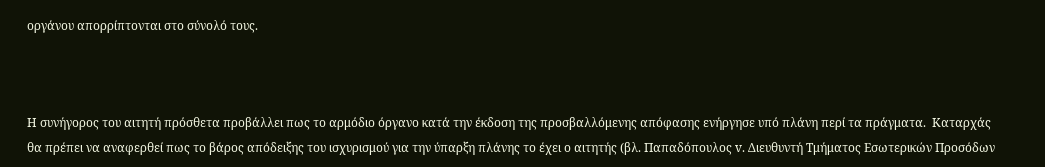οργάνου απορρίπτονται στο σύνολό τους.



Η συνήγορος του αιτητή πρόσθετα προβάλλει πως το αρμόδιο όργανο κατά την έκδοση της προσβαλλόμενης απόφασης ενήργησε υπό πλάνη περί τα πράγματα.  Καταρχάς θα πρέπει να αναφερθεί πως το βάρος απόδειξης του ισχυρισμού για την ύπαρξη πλάνης το έχει ο αιτητής (βλ. Παπαδόπουλος v. Διευθυντή Τμήματος Εσωτερικών Προσόδων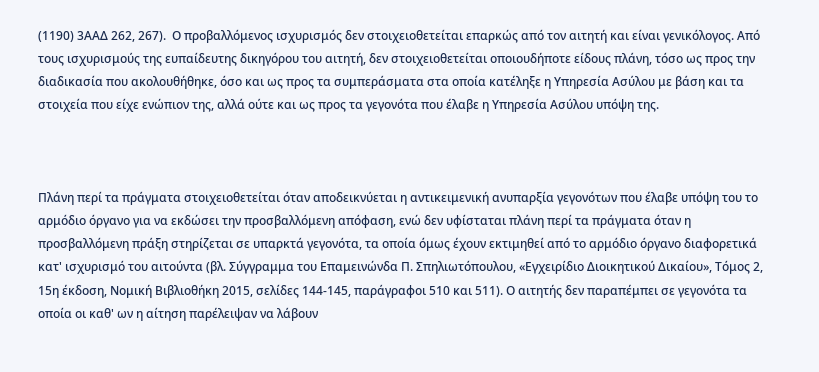(1190) 3ΑΑΔ 262, 267).  Ο προβαλλόμενος ισχυρισμός δεν στοιχειοθετείται επαρκώς από τον αιτητή και είναι γενικόλογος. Από τους ισχυρισμούς της ευπαίδευτης δικηγόρου του αιτητή, δεν στοιχειοθετείται οποιουδήποτε είδους πλάνη, τόσο ως προς την διαδικασία που ακολουθήθηκε, όσο και ως προς τα συμπεράσματα στα οποία κατέληξε η Υπηρεσία Ασύλου με βάση και τα στοιχεία που είχε ενώπιον της, αλλά ούτε και ως προς τα γεγονότα που έλαβε η Υπηρεσία Ασύλου υπόψη της.



Πλάνη περί τα πράγματα στοιχειοθετείται όταν αποδεικνύεται η αντικειμενική ανυπαρξία γεγονότων που έλαβε υπόψη του το αρμόδιο όργανο για να εκδώσει την προσβαλλόμενη απόφαση, ενώ δεν υφίσταται πλάνη περί τα πράγματα όταν η προσβαλλόμενη πράξη στηρίζεται σε υπαρκτά γεγονότα, τα οποία όμως έχουν εκτιμηθεί από το αρμόδιο όργανο διαφορετικά κατ' ισχυρισμό του αιτούντα (βλ. Σύγγραμμα του Επαμεινώνδα Π. Σπηλιωτόπουλου, «Εγχειρίδιο Διοικητικού Δικαίου», Τόμος 2, 15η έκδοση, Νομική Βιβλιοθήκη 2015, σελίδες 144-145, παράγραφοι 510 και 511). Ο αιτητής δεν παραπέμπει σε γεγονότα τα οποία οι καθ' ων η αίτηση παρέλειψαν να λάβουν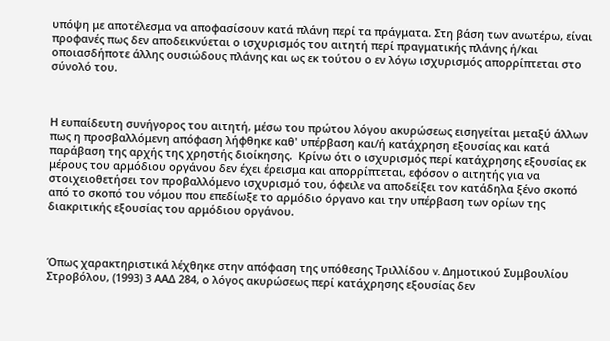υπόψη με αποτέλεσμα να αποφασίσουν κατά πλάνη περί τα πράγματα. Στη βάση των ανωτέρω, είναι προφανές πως δεν αποδεικνύεται ο ισχυρισμός του αιτητή περί πραγματικής πλάνης ή/και οποιασδήποτε άλλης ουσιώδους πλάνης και ως εκ τούτου ο εν λόγω ισχυρισμός απορρίπτεται στο σύνολό του.



Η ευπαίδευτη συνήγορος του αιτητή, μέσω του πρώτου λόγου ακυρώσεως εισηγείται μεταξύ άλλων πως η προσβαλλόμενη απόφαση λήφθηκε καθ' υπέρβαση και/ή κατάχρηση εξουσίας και κατά παράβαση της αρχής της χρηστής διοίκησης.  Κρίνω ότι ο ισχυρισμός περί κατάχρησης εξουσίας εκ μέρους του αρμόδιου οργάνου δεν έχει έρεισμα και απορρίπτεται, εφόσον ο αιτητής για να στοιχειοθετήσει τον προβαλλόμενο ισχυρισμό του, όφειλε να αποδείξει τον κατάδηλα ξένο σκοπό από το σκοπό του νόμου που επεδίωξε το αρμόδιο όργανο και την υπέρβαση των ορίων της διακριτικής εξουσίας του αρμόδιου οργάνου.



Όπως χαρακτηριστικά λέχθηκε στην απόφαση της υπόθεσης Τριλλίδου v. Δημοτικού Συμβουλίου Στροβόλου, (1993) 3 ΑΑΔ 284, ο λόγος ακυρώσεως περί κατάχρησης εξουσίας δεν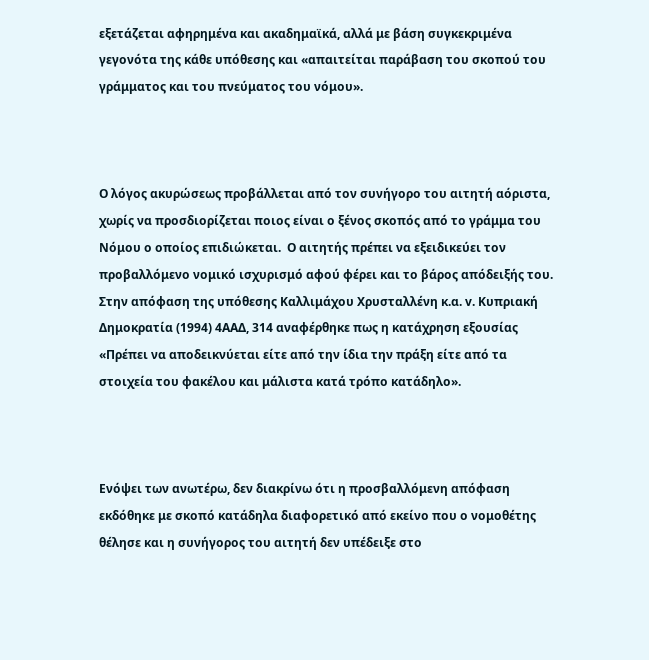εξετάζεται αφηρημένα και ακαδημαϊκά, αλλά με βάση συγκεκριμένα γεγονότα της κάθε υπόθεσης και «απαιτείται παράβαση του σκοπού του γράμματος και του πνεύματος του νόμου».



Ο λόγος ακυρώσεως προβάλλεται από τον συνήγορο του αιτητή αόριστα, χωρίς να προσδιορίζεται ποιος είναι ο ξένος σκοπός από το γράμμα του Νόμου ο οποίος επιδιώκεται.  Ο αιτητής πρέπει να εξειδικεύει τον προβαλλόμενο νομικό ισχυρισμό αφού φέρει και το βάρος απόδειξής του.  Στην απόφαση της υπόθεσης Καλλιμάχου Χρυσταλλένη κ.α. v. Κυπριακή Δημοκρατία (1994) 4ΑΑΔ, 314 αναφέρθηκε πως η κατάχρηση εξουσίας «Πρέπει να αποδεικνύεται είτε από την ίδια την πράξη είτε από τα στοιχεία του φακέλου και μάλιστα κατά τρόπο κατάδηλο».



Ενόψει των ανωτέρω, δεν διακρίνω ότι η προσβαλλόμενη απόφαση εκδόθηκε με σκοπό κατάδηλα διαφορετικό από εκείνο που ο νομοθέτης θέλησε και η συνήγορος του αιτητή δεν υπέδειξε στο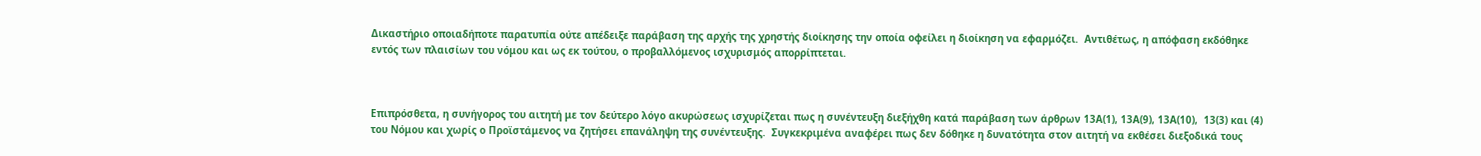Δικαστήριο οποιαδήποτε παρατυπία ούτε απέδειξε παράβαση της αρχής της χρηστής διοίκησης την οποία οφείλει η διοίκηση να εφαρμόζει.  Αντιθέτως, η απόφαση εκδόθηκε εντός των πλαισίων του νόμου και ως εκ τούτου, ο προβαλλόμενος ισχυρισμός απορρίπτεται.



Επιπρόσθετα, η συνήγορος του αιτητή με τον δεύτερο λόγο ακυρώσεως ισχυρίζεται πως η συνέντευξη διεξήχθη κατά παράβαση των άρθρων 13Α(1), 13Α(9), 13Α(10),  13(3) και (4) του Νόμου και χωρίς ο Προϊστάμενος να ζητήσει επανάληψη της συνέντευξης.  Συγκεκριμένα αναφέρει πως δεν δόθηκε η δυνατότητα στον αιτητή να εκθέσει διεξοδικά τους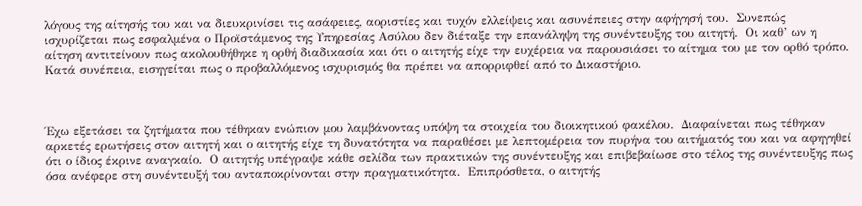λόγους της αίτησής του και να διευκρινίσει τις ασάφειες, αοριστίες και τυχόν ελλείψεις και ασυνέπειες στην αφήγησή του.  Συνεπώς ισχυρίζεται πως εσφαλμένα ο Προϊστάμενος της Υπηρεσίας Ασύλου δεν διέταξε την επανάληψη της συνέντευξης του αιτητή.  Οι καθ’ ων η αίτηση αντιτείνουν πως ακολουθήθηκε η ορθή διαδικασία και ότι ο αιτητής είχε την ευχέρεια να παρουσιάσει το αίτημα του με τον ορθό τρόπο.  Κατά συνέπεια, εισηγείται πως ο προβαλλόμενος ισχυρισμός θα πρέπει να απορριφθεί από το Δικαστήριο.



Έχω εξετάσει τα ζητήματα που τέθηκαν ενώπιον μου λαμβάνοντας υπόψη τα στοιχεία του διοικητικού φακέλου.  Διαφαίνεται πως τέθηκαν αρκετές ερωτήσεις στον αιτητή και ο αιτητής είχε τη δυνατότητα να παραθέσει με λεπτομέρεια τον πυρήνα του αιτήματός του και να αφηγηθεί ότι ο ίδιος έκρινε αναγκαίο.  Ο αιτητής υπέγραψε κάθε σελίδα των πρακτικών της συνέντευξης και επιβεβαίωσε στο τέλος της συνέντευξης πως όσα ανέφερε στη συνέντευξή του ανταποκρίνονται στην πραγματικότητα.  Επιπρόσθετα, ο αιτητής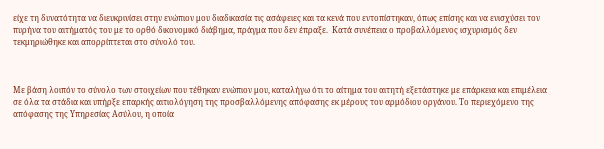είχε τη δυνατότητα να διευκρινίσει στην ενώπιον μου διαδικασία τις ασάφειες και τα κενά που εντοπίστηκαν, όπως επίσης και να ενισχύσει τον πυρήνα του αιτήματός του με το ορθό δικονομικό διάβημα, πράγμα που δεν έπραξε.  Κατά συνέπεια ο προβαλλόμενος ισχυρισμός δεν τεκμηριώθηκε και απορρίπτεται στο σύνολό του.



Με βάση λοιπόν το σύνολο των στοιχείων που τέθηκαν ενώπιον μου, καταλήγω ότι το αίτημα του αιτητή εξετάστηκε με επάρκεια και επιμέλεια σε όλα τα στάδια και υπήρξε επαρκής αιτιολόγηση της προσβαλλόμενης απόφασης εκ μέρους του αρμόδιου οργάνου. Το περιεχόμενο της απόφασης της Υπηρεσίας Ασύλου, η οποία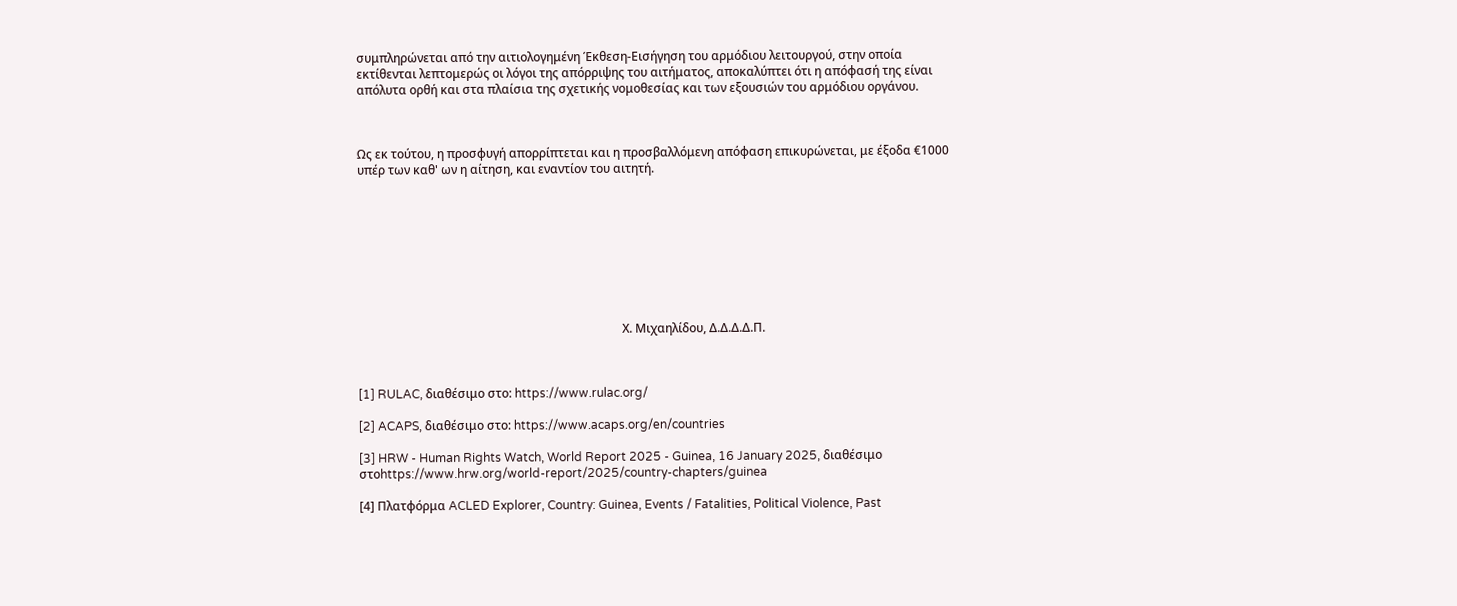συμπληρώνεται από την αιτιολογημένη Έκθεση-Εισήγηση του αρμόδιου λειτουργού, στην οποία εκτίθενται λεπτομερώς οι λόγοι της απόρριψης του αιτήματος, αποκαλύπτει ότι η απόφασή της είναι  απόλυτα ορθή και στα πλαίσια της σχετικής νομοθεσίας και των εξουσιών του αρμόδιου οργάνου.



Ως εκ τούτου, η προσφυγή απορρίπτεται και η προσβαλλόμενη απόφαση επικυρώνεται, με έξοδα €1000 υπέρ των καθ' ων η αίτηση, και εναντίον του αιτητή.









                                                                                        Χ. Μιχαηλίδου, Δ.Δ.Δ.Δ.Π.



[1] RULAC, διαθέσιμο στο: https://www.rulac.org/

[2] ACAPS, διαθέσιμο στο: https://www.acaps.org/en/countries

[3] HRW - Human Rights Watch, World Report 2025 - Guinea, 16 January 2025, διαθέσιμο στοhttps://www.hrw.org/world-report/2025/country-chapters/guinea

[4] Πλατφόρμα ACLED Explorer, Country: Guinea, Events / Fatalities, Political Violence, Past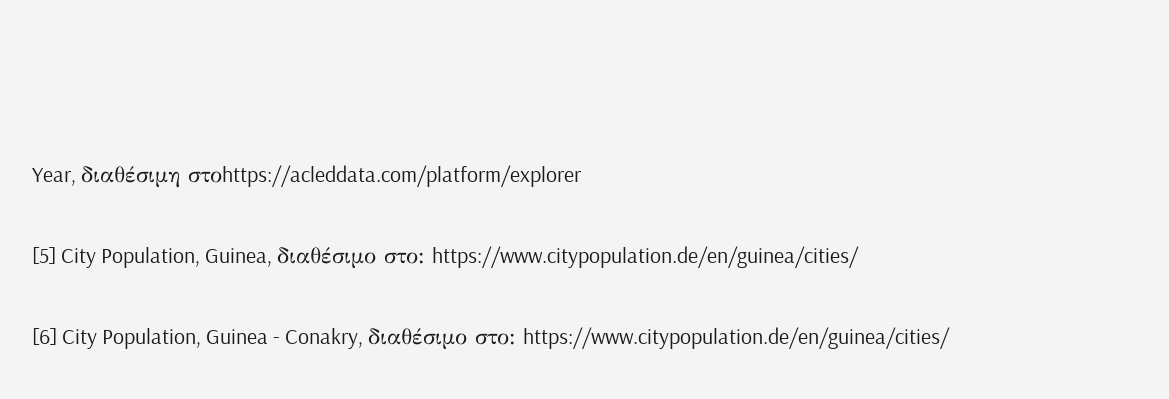Year, διαθέσιμη στοhttps://acleddata.com/platform/explorer

[5] City Population, Guinea, διαθέσιμο στο: https://www.citypopulation.de/en/guinea/cities/

[6] City Population, Guinea - Conakry, διαθέσιμο στο: https://www.citypopulation.de/en/guinea/cities/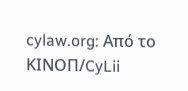cylaw.org: Από το ΚΙΝOΠ/CyLii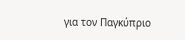για τον Παγκύπριο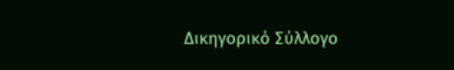Δικηγορικό Σύλλογο